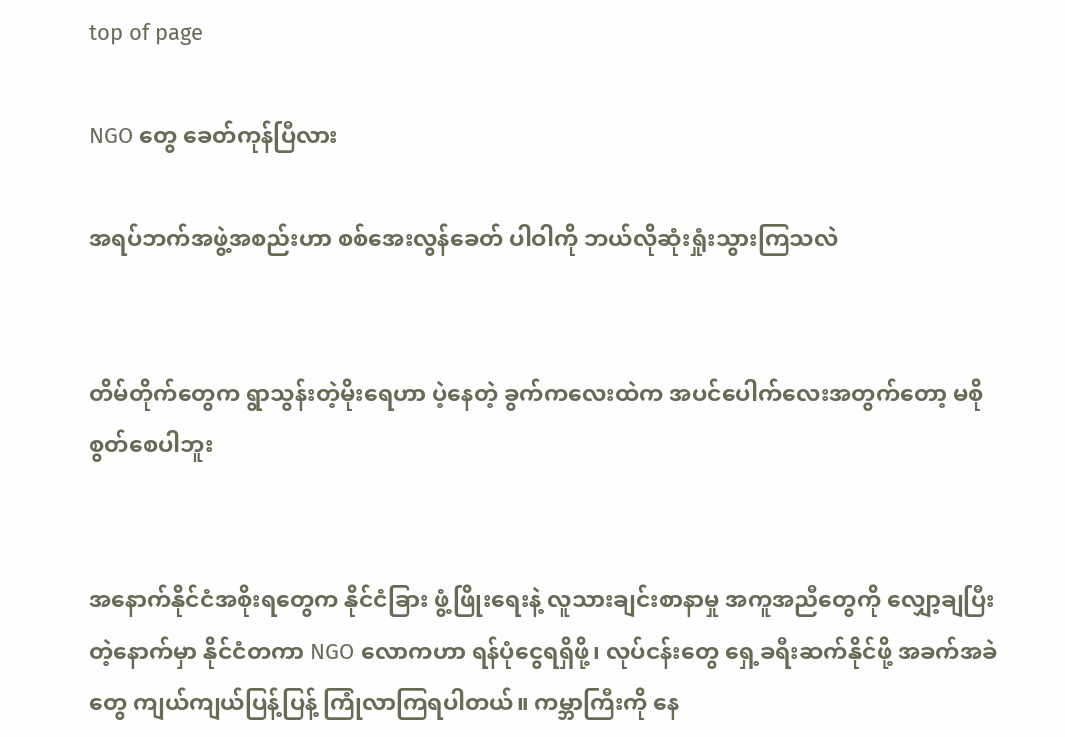top of page

NGO တွေ ခေတ်ကုန်ပြီလား

အရပ်ဘက်အဖွဲ့အစည်းဟာ စစ်အေးလွန်ခေတ် ပါဝါကို ဘယ်လိုဆုံးရှုံးသွားကြသလဲ


တိမ်တိုက်တွေက ရွာသွန်းတဲ့မိုးရေဟာ ပဲ့နေတဲ့ ခွက်ကလေးထဲက အပင်ပေါက်လေးအတွက်တော့ မစိုစွတ်စေပါဘူး


အနောက်နိုင်ငံအစိုးရတွေက နိုင်ငံခြား ဖွံ့ဖြိုးရေးနဲ့ လူသားချင်းစာနာမှု အကူအညီတွေကို လျှော့ချပြီးတဲ့နောက်မှာ နိုင်ငံတကာ NGO လောကဟာ ရန်ပုံငွေရရှိဖို့၊ လုပ်ငန်းတွေ ရှေ့ခရီးဆက်နိုင်ဖို့ အခက်အခဲတွေ ကျယ်ကျယ်ပြန့်ပြန့် ကြုံလာကြရပါတယ်။ ကမ္ဘာကြီးကို နေ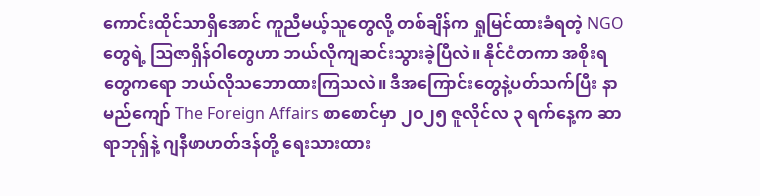ကောင်းထိုင်သာရှိအောင် ကူညီမယ့်သူတွေလို့ တစ်ချိန်က ရှုမြင်ထားခံရတဲ့ NGO တွေရဲ့ ဩဇာရှိန်ဝါတွေဟာ ဘယ်လိုကျဆင်းသွားခဲ့ပြီလဲ။ နိုင်ငံတကာ အစိုးရတွေကရော ဘယ်လိုသဘောထားကြသလဲ။ ဒီအကြောင်းတွေနဲ့ပတ်သက်ပြီး နာမည်ကျော် The Foreign Affairs စာစောင်မှာ ၂၀၂၅ ဇူလိုင်လ ၃ ရက်နေ့က ဆာရာဘုရှ်နဲ့ ဂျနီဖာဟတ်ဒန်တို့ ရေးသားထား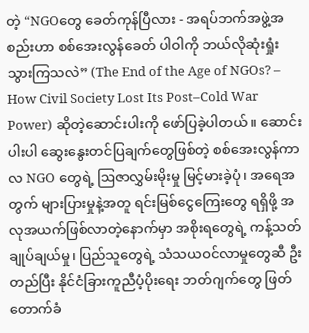တဲ့ “NGOတွေ ခေတ်ကုန်ပြီလား - အရပ်ဘက်အဖွဲ့အစည်းဟာ စစ်အေးလွန်ခေတ် ပါဝါကို ဘယ်လိုဆုံးရှုံးသွားကြသလဲ” (The End of the Age of NGOs? – How Civil Society Lost Its Post–Cold War Power) ဆိုတဲ့ဆောင်းပါးကို ဖော်ပြခဲ့ပါတယ်။ ဆောင်းပါးပါ ဆွေးနွေးတင်ပြချက်တွေဖြစ်တဲ့ စစ်အေးလွန်ကာလ NGO တွေရဲ့ ဩဇာလွှမ်းမိုးမှု မြင့်မားခဲ့ပုံ၊ အရေအတွက် များပြားမှုနဲ့အတူ ရင်းမြစ်ငွေကြေးတွေ ရရှိဖို့ အလုအယက်ဖြစ်လာတဲ့နောက်မှာ အစိုးရတွေရဲ့ ကန့်သတ်ချုပ်ချယ်မှု၊ ပြည်သူတွေရဲ့ သံသယဝင်လာမှုတွေဆီ ဦးတည်ပြီး နိုင်ငံခြားကူညီပံ့ပိုးရေး ဘတ်ဂျက်တွေ ဖြတ်တောက်ခံ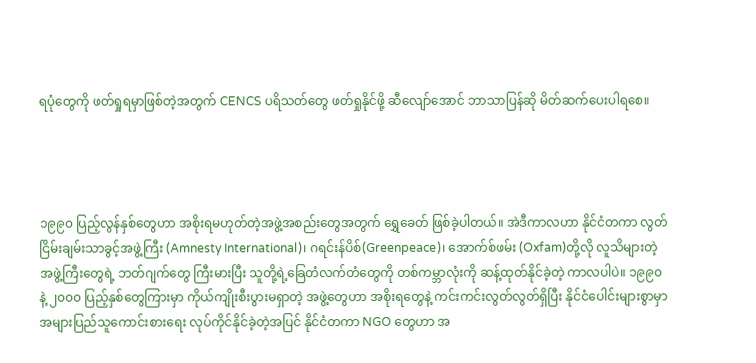ရပုံတွေကို ဖတ်ရှုရမှာဖြစ်တဲ့အတွက် CENCS ပရိသတ်တွေ ဖတ်ရှုနိုင်ဖို့ ဆီလျော်အောင် ဘာသာပြန်ဆို မိတ်ဆက်ပေးပါရစေ။




၁၉၉၀ ပြည့်လွန်နှစ်တွေဟာ အစိုးရမဟုတ်တဲ့အဖွဲ့အစည်းတွေအတွက် ရွှေခေတ် ဖြစ်ခဲ့ပါတယ်။ အဲဒီကာလဟာ နိုင်ငံတကာ လွတ်ငြိမ်းချမ်းသာခွင့်အဖွဲ့ကြီး (Amnesty International)၊ ဂရင်းန်ပိစ်(Greenpeace)၊ အောက်စ်ဖမ်း (Oxfam)တို့လို လူသိများတဲ့ အဖွဲ့ကြီးတွေရဲ့ ဘတ်ဂျက်တွေ ကြီးမားပြီး သူတို့ရဲ့ခြေတံလက်တံတွေကို တစ်ကမ္ဘာလုံးကို ဆန့်ထုတ်နိုင်ခဲ့တဲ့ ကာလပါပဲ။ ၁၉၉၀ နဲ့ ၂၀၀၀ ပြည့်နှစ်တွေကြားမှာ ကိုယ်ကျိုးစီးပွားမရှာတဲ့ အဖွဲ့တွေဟာ အစိုးရတွေနဲ့ ကင်းကင်းလွတ်လွတ်ရှိပြီး နိုင်ငံပေါင်းများစွာမှာ အများပြည်သူကောင်းစားရေး လုပ်ကိုင်နိုင်ခဲ့တဲ့အပြင် နိုင်ငံတကာ NGO တွေဟာ အ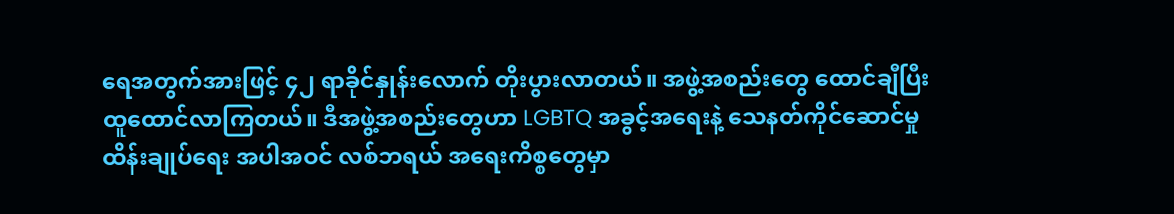ရေအတွက်အားဖြင့် ၄၂ ရာခိုင်နှုန်းလောက် တိုးပွားလာတယ်။ အဖွဲ့အစည်းတွေ ထောင်ချီပြီး ထူထောင်လာကြတယ်။ ဒီအဖွဲ့အစည်းတွေဟာ LGBTQ အခွင့်အရေးနဲ့ သေနတ်ကိုင်ဆောင်မှု ထိန်းချုပ်ရေး အပါအဝင် လစ်ဘရယ် အရေးကိစ္စတွေမှာ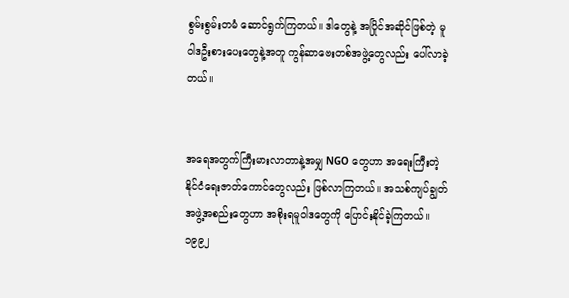စွမ်းစွမ်းတမံ ဆောင်ရွက်ကြတယ်။ ဒါတွေနဲ့ အပြိုင်အဆိုင်ဖြစ်တဲ့ မူဝါဒဦးစားပေးတွေနဲ့အတူ ကွန်ဆာဗေးတစ်အဖွဲ့တွေလည်း ပေါ်လာခဲ့တယ်။


အရေအတွက်ကြီးမားလာတာနဲ့အမျှ NGO တွေဟာ အရေးကြီးတဲ့ နိုင်ငံရေးဇာတ်ကောင်တွေလည်း ဖြစ်လာကြတယ်။ အသစ်ကျပ်ချွတ်အဖွဲ့အစည်းတွေဟာ အစိုးရမူဝါဒတွေကို ပြောင်းနိုင်ခဲ့ကြတယ်။ ၁၉၉၂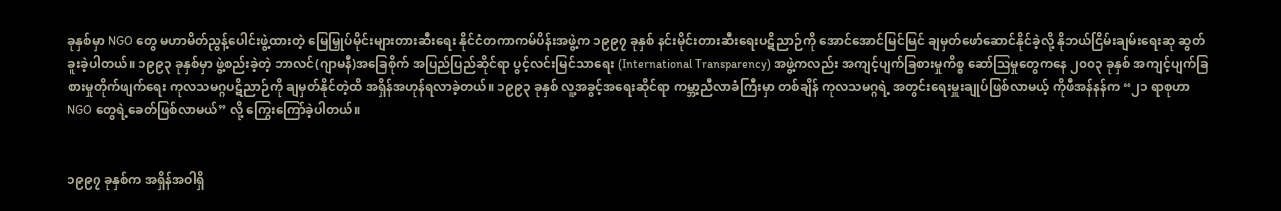ခုနှစ်မှာ NGO တွေ မဟာမိတ်ညွန့်ပေါင်းဖွဲ့ထားတဲ့ မြေမြှုပ်မိုင်းများတားဆီးရေး နိုင်ငံတကာကမ်ပိန်းအဖွဲ့က ၁၉၉၇ ခုနှစ် နင်းမိုင်းတားဆီးရေးပဋိညာဉ်ကို အောင်အောင်မြင်မြင် ချမှတ်ဖော်ဆောင်နိုင်ခဲ့လို့ နိုဘယ်ငြိမ်းချမ်းရေးဆု ဆွတ်ခူးခဲ့ပါတယ်။ ၁၉၉၃ ခုနှစ်မှာ ဖွဲ့စည်းခဲ့တဲ့ ဘာလင်(ဂျာမနီ)အခြေစိုက် အပြည်ပြည်ဆိုင်ရာ ပွင့်လင်းမြင်သာရေး (International Transparency) အဖွဲ့ကလည်း အကျင့်ပျက်ခြစားမှုကိစ္စ ဆော်ဩမှုတွေကနေ ၂၀၀၃ ခုနှစ် အကျင့်ပျက်ခြစားမှုတိုက်ဖျက်ရေး ကုလသမဂ္ဂပဋိညာဉ်ကို ချမှတ်နိုင်တဲ့ထိ အရှိန်အဟုန်ရလာခဲ့တယ်။ ၁၉၉၃ ခုနှစ် လူ့အခွင့်အရေးဆိုင်ရာ ကမ္ဘာ့ညီလာခံကြီးမှာ တစ်ချိန် ကုလသမဂ္ဂရဲ့ အတွင်းရေးမှူးချုပ်ဖြစ်လာမယ့် ကိုဖီအန်နန်က “၂၁ ရာစုဟာ NGO တွေရဲ့‌ခေတ်ဖြစ်လာမယ်” လို့ ကြွေးကြော်ခဲ့ပါတယ်။


၁၉၉၇ ခုနှစ်က အရှိန်အဝါရှိ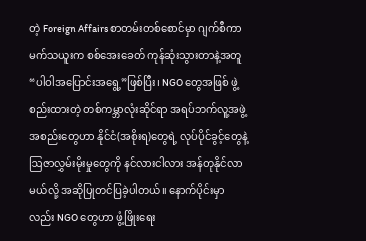တဲ့ Foreign Affairs စာတမ်းတစ်စောင်မှာ ဂျက်စီကာမက်သယူးက စစ်အေးခေတ် ကုန်ဆုံးသွားတာနဲ့အတူ “ပါဝါအပြောင်းအရွေ့”ဖြစ်ပြီး၊ NGO တွေအဖြစ် ဖွဲ့စည်းထားတဲ့ တစ်ကမ္ဘာလုံးဆိုင်ရာ အရပ်ဘက်လူ့အဖွဲ့အစည်းတွေဟာ နိုင်ငံ(အစိုးရ)တွေရဲ့ လုပ်ပိုင်ခွင့်တွေနဲ့ ဩဇာလွှမ်းမိုးမှုတွေကို နင်လားငါလား အန်တုနိုင်လာမယ်လို့ အဆိုပြုတင်ပြခဲ့ပါတယ်။ နောက်ပိုင်းမှာလည်း NGO တွေဟာ ဖွံ့ဖြိုးရေး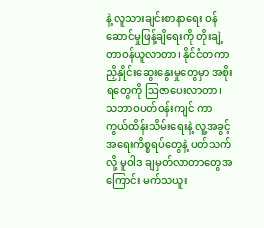နဲ့ လူသားချင်းစာနာရေး ဝန်ဆောင်မှုဖြန့်ချိရေးကို တိုးချဲ့တာဝန်ယူလာတာ၊ နိုင်ငံတကာ ညှိနှိုင်းဆွေးနွေးမှုတွေမှာ အစိုးရတွေကို ဩဇာပေးလာတာ၊ သဘာဝပတ်ဝန်းကျင် ကာကွယ်ထိန်းသိမ်းရေးနဲ့ လူ့အခွင့်အရေးကိစ္စရပ်တွေနဲ့ ပတ်သက်လို့ မူဝါဒ ချမှတ်လာတာတွေအကြောင်း မက်သယူး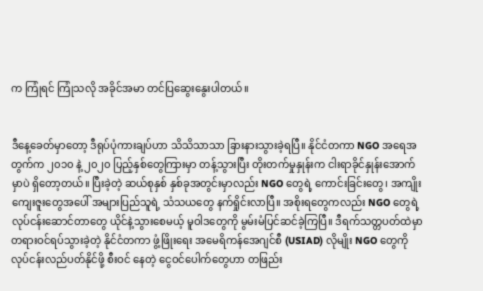က ကြုံရင် ကြုံသလို အခိုင်အမာ တင်ပြဆွေးနွေးပါတယ်။


ဒီနေ့ခေတ်မှာတော့ ဒီရုပ်ပုံကားချပ်ဟာ သိသိသာသာ ခြားနားသွားခဲ့ရပြီ။ နိုင်ငံတကာ NGO အရေအတွက်က ၂၀၁၀ နဲ့ ၂၀၂၀ ပြည့်နှစ်တွေကြားမှာ တန့်သွားပြီး တိုးတက်မှုနှုန်းက ငါးရာခိုင်နှုန်းအောက်မှာပဲ ရှိတော့တယ်။ ပြီးခဲ့တဲ့ ဆယ်စုနှစ် နှစ်ခုအတွင်းမှာလည်း NGO တွေရဲ့ ကောင်းခြင်းတွေ၊ အကျိုးကျေးဇူးတွေအပေါ် အများပြည်သူရဲ့ သံသယတွေ နက်ရှိုင်းလာပြီ။ အစိုးရတွေကလည်း NGO တွေရဲ့ လုပ်ငန်းဆောင်တာတွေ ယိုင်နဲ့သွားစေမယ့် မူဝါဒတွေကို မွမ်းမံပြင်ဆင်ခဲ့ကြပြီ။ ဒီရက်သတ္တပတ်ထဲမှာ တရားဝင်ရပ်သွားခဲ့တဲ့ နိုင်ငံတကာ ဖွံ့ဖြိုးရေး အမေရိကန်အေဂျင်စီ (USIAD) လိုမျိုး NGO တွေကို လုပ်ငန်းလည်ပတ်နိုင်ဖို့ စီးဝင် နေတဲ့ ငွေဝင်ပေါက်တွေဟာ တဖြည်း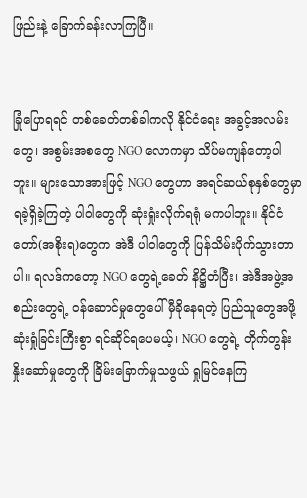ဖြည်းနဲ့ ခြောက်ခန်းလာကြပြီ။


ခြုံပြောရရင် တစ်ခေတ်တစ်ခါကလို နိုင်ငံရေး အခွင့်အလမ်းတွေ၊ အစွမ်းအစတွေ NGO လောကမှာ သိပ်မကျန်တော့ပါဘူး။ များသောအားဖြင့် NGO တွေဟာ အရင်ဆယ်စုနှစ်တွေမှာ ရခဲ့ရှိခဲ့ကြတဲ့ ပါဝါတွေကို ဆုံးရှုံးလိုက်ရရုံ မကပါဘူး။ နိုင်ငံတော်(အစိုးရ)တွေက အဲဒီ ပါဝါတွေကို ပြန်သိမ်းပိုက်သွားတာပါ။ ရလဒ်ကတော့ NGO တွေရဲ့ခေတ် နိဋ္ဌိတံပြီး၊ အဲဒီအဖွဲ့အစည်းတွေရဲ့ ဝန်ဆောင်မှုတွေပေါ် မှီခိုနေရတဲ့ ပြည်သူတွေအဖို့ ဆုံးရှုံခြင်းကြီးစွာ ရင်ဆိုင်ရပေမယ့်၊ NGO တွေရဲ့ တိုက်တွန်း နှိုးဆော်မှုတွေကို ခြိမ်းခြောက်မှုသဖွယ် ရှုမြင်နေကြ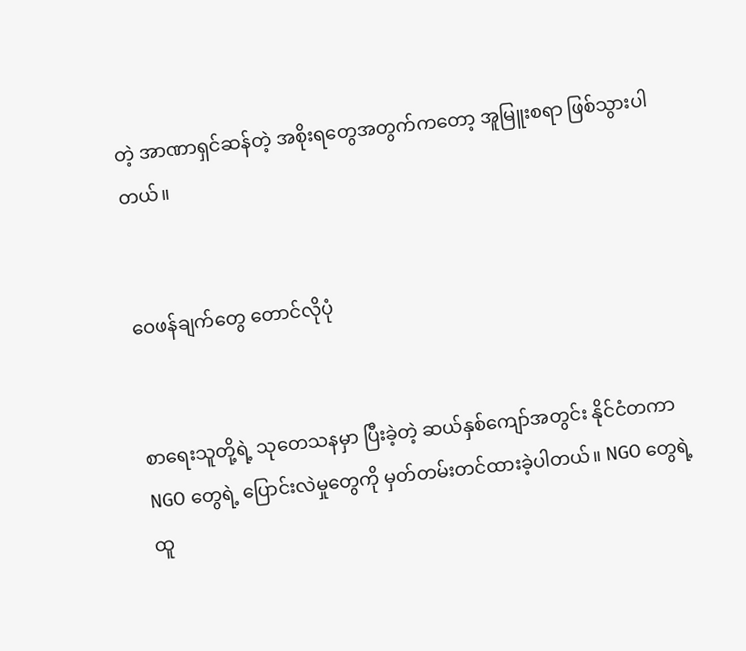တဲ့ အာဏာရှင်ဆန်တဲ့ အစိုးရတွေအတွက်ကတော့ အူမြူးစရာ ဖြစ်သွားပါတယ်။


ဝေဖန်ချက်တွေ တောင်လိုပုံ


စာရေးသူတို့ရဲ့ သုတေသနမှာ ပြီးခဲ့တဲ့ ဆယ်နှစ်ကျော်အတွင်း နိုင်ငံတကာ NGO တွေရဲ့ ပြောင်းလဲမှုတွေကို မှတ်တမ်းတင်ထားခဲ့ပါတယ်။ NGO တွေရဲ့ ထူ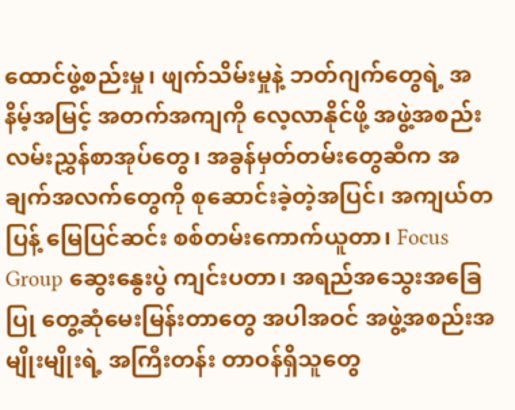ထောင်ဖွဲ့စည်းမှု၊ ဖျက်သိမ်းမှုနဲ့ ဘတ်ဂျက်တွေရဲ့ အနိမ့်အမြင့် အတက်အကျကို လေ့လာနိုင်ဖို့ အဖွဲ့အစည်းလမ်းညွှန်စာအုပ်တွေ၊ အခွန်မှတ်တမ်းတွေဆီက အချက်အလက်တွေကို စုဆောင်းခဲ့တဲ့အပြင်၊ အကျယ်တပြန့် မြေပြင်ဆင်း စစ်တမ်းကောက်ယူတာ၊ Focus Group ဆွေးနွေးပွဲ ကျင်းပတာ၊ အရည်အသွေးအခြေပြု တွေ့ဆုံမေးမြန်းတာတွေ အပါအဝင် အဖွဲ့အစည်းအမျိုးမျိုးရဲ့ အကြီးတန်း တာဝန်ရှိသူတွေ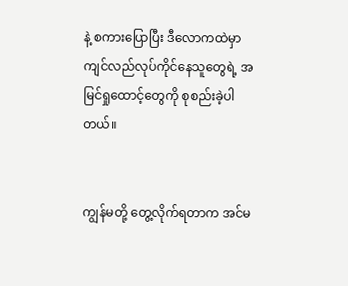နဲ့ စကားပြောပြီး ဒီလောကထဲမှာ ကျင်လည်လုပ်ကိုင်နေသူတွေရဲ့ အမြင်ရှုထောင့်တွေကို စုစည်းခဲ့ပါတယ်။


ကျွန်မတို့ တွေ့လိုက်ရတာက အင်မ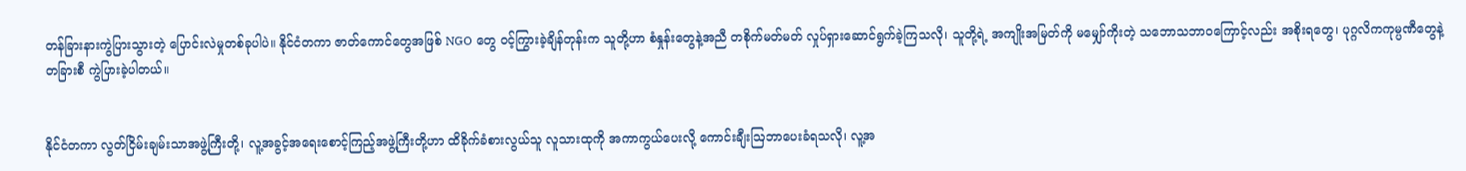တန်ခြားနားကွဲပြားသွားတဲ့ ပြောင်းလဲမှုတစ်ခုပါပဲ။ နိုင်ငံတကာ ဇာတ်ကောင်တွေအဖြစ် NGO တွေ ဝင့်ကြွားခဲ့ချိန်တုန်းက သူတို့ဟာ စံနှုန်းတွေနဲ့အညီ တစိုက်မတ်မတ် လှုပ်ရှားဆောင်ရွက်ခဲ့ကြသလို၊ သူတို့ရဲ့ အကျိုးအမြတ်ကို မမျှော်ကိုးတဲ့ သဘောသဘာဝကြောင့်လည်း အစိုးရတွေ၊ ပုဂ္ဂလိကကုမ္ပဏီတွေနဲ့ တခြားစီ ကွဲပြားခဲ့ပါတယ်။


နိုင်ငံတကာ လွတ်ငြိမ်းချမ်းသာအဖွဲ့ကြီးတို့၊ လူ့အခွင့်အရေးစောင့်ကြည့်အဖွဲ့ကြီးတို့ဟာ ထိခိုက်ခံစားလွယ်သူ လူသားထုကို အကာကွယ်ပေးလို့ ကောင်းချီးဩဘာပေးခံရသလို၊ လူ့အ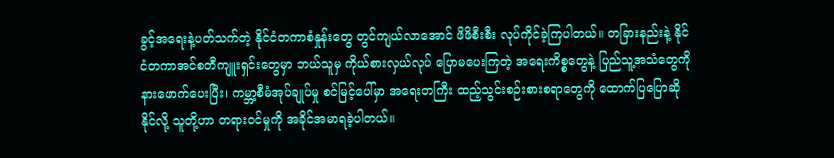ခွင့်အရေးနဲ့ပတ်သက်တဲ့ နိုင်ငံတကာစံနှုန်းတွေ တွင်ကျယ်လာအောင် ဖိဖိစီးစီး လုပ်ကိုင်ခဲ့ကြပါတယ်။ တခြားနည်းနဲ့ နိုင်ငံတကာအင်စတီကျူးရှင်းတွေမှာ ဘယ်သူမှ ကိုယ်စားလှယ်လုပ် ပြောမပေးကြတဲ့ အရေးကိစ္စတွေနဲ့ ပြည်သူ့အသံတွေကို နားဖောက်ပေးပြီး၊ ကမ္ဘာ့စီမံအုပ်ချုပ်မှု စင်မြင့်ပေါ်မှာ အရေးတကြီး ထည့်သွင်းစဉ်းစားစရာတွေကို ထောက်ပြပြောဆိုနိုင်လို့ သူတို့ဟာ တရားဝင်မှုကို အခိုင်အမာရခဲ့ပါတယ်။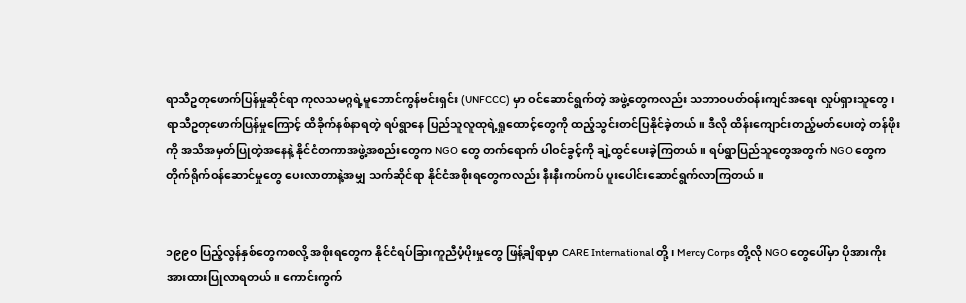ရာသီဥတုဖောက်ပြန်မှုဆိုင်ရာ ကုလသမဂ္ဂရဲ့မူဘောင်ကွန်ဗင်းရှင်း (UNFCCC) မှာ ဝင်ဆောင်ရွက်တဲ့ အဖွဲ့တွေကလည်း သဘာဝပတ်ဝန်းကျင်အရေး လှုပ်ရှားသူတွေ၊ ရာသီဥတုဖောက်ပြန်မှုကြောင့် ထိခိုက်နစ်နာရတဲ့ ရပ်ရွာနေ ပြည်သူလူထုရဲ့ရှုထောင့်တွေကို ထည့်သွင်းတင်ပြနိုင်ခဲ့တယ်။ ဒီလို ထိန်းကျောင်းတည့်မတ်ပေးတဲ့ တန်ဖိုးကို အသိအမှတ်ပြုတဲ့အနေနဲ့ နိုင်ငံတကာအဖွဲ့အစည်းတွေက NGO တွေ တက်ရောက် ပါဝင်ခွင့်ကို ချဲ့ထွင်ပေးခဲ့ကြတယ်။ ရပ်ရွာပြည်သူတွေအတွက် NGO တွေက တိုက်ရိုက်ဝန်ဆောင်မှုတွေ ပေးလာတာနဲ့အမျှ သက်ဆိုင်ရာ နိုင်ငံအစိုးရတွေကလည်း နီးနီးကပ်ကပ် ပူးပေါင်းဆောင်ရွက်လာကြတယ်။


၁၉၉၀ ပြည့်လွန်နှစ်တွေကစလို့ အစိုးရတွေက နိုင်ငံရပ်ခြားကူညီပံ့ပိုးမှုတွေ ဖြန့်ချိရာမှာ CARE International တို့၊ Mercy Corps တို့လို NGO တွေပေါ်မှာ ပိုအားကိုးအားထားပြုလာရတယ်။ ကောင်းကွက်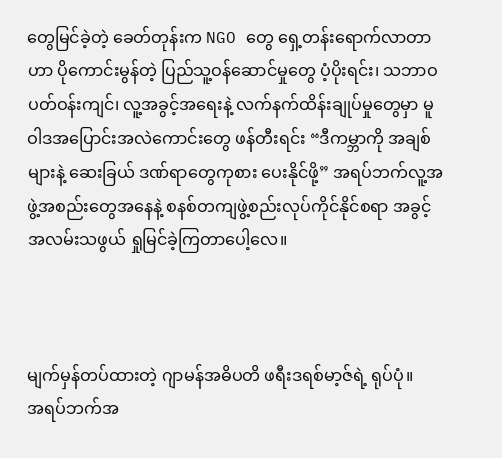တွေမြင်ခဲ့တဲ့ ခေတ်တုန်းက NGO တွေ ရှေ့တန်းရောက်လာတာဟာ ပိုကောင်းမွန်တဲ့ ပြည်သူ့ဝန်ဆောင်မှုတွေ ပံ့ပိုးရင်း၊ သဘာဝပတ်ဝန်းကျင်၊ လူ့အခွင့်အရေးနဲ့ လက်နက်ထိန်းချုပ်မှုတွေမှာ မူဝါဒအပြောင်းအလဲကောင်းတွေ ဖန်တီးရင်း “ဒီကမ္ဘာကို အချစ်များနဲ့ ဆေးခြယ် ဒဏ်ရာတွေကုစား ပေးနိုင်ဖို့” အရပ်ဘက်လူ့အဖွဲ့အစည်းတွေအနေနဲ့ စနစ်တကျဖွဲ့စည်းလုပ်ကိုင်နိုင်စရာ အခွင့်အလမ်းသဖွယ် ရှုမြင်ခဲ့ကြတာပေါ့လေ။



မျက်မှန်တပ်ထားတဲ့ ဂျာမန်အဓိပတိ ဖရီးဒရစ်မာ့ဇ်ရဲ့ ရုပ်ပုံ။
အရပ်ဘက်အ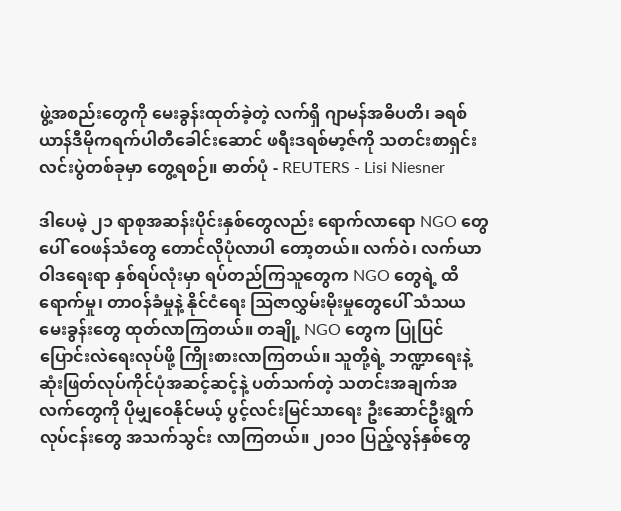ဖွဲ့အစည်းတွေကို မေးခွန်းထုတ်ခဲ့တဲ့ လက်ရှိ ဂျာမန်အဓိပတိ၊ ခရစ်ယာန်ဒီမိုကရက်ပါတီခေါင်းဆောင် ဖရီးဒရစ်မာ့ဇ်ကို သတင်းစာရှင်းလင်းပွဲတစ်ခုမှာ တွေ့ရစဉ်။ ဓာတ်ပုံ - REUTERS - Lisi Niesner

ဒါပေမဲ့ ၂၁ ရာစုအဆန်းပိုင်းနှစ်တွေလည်း ရောက်လာရော NGO တွေပေါ် ဝေဖန်သံတွေ တောင်လိုပုံလာပါ တော့တယ်။ လက်ဝဲ၊ လက်ယာ ဝါဒရေးရာ နှစ်ရပ်လုံးမှာ ရပ်တည်ကြသူတွေက NGO တွေရဲ့ ထိရောက်မှု၊ တာဝန်ခံမှုနဲ့ နိုင်ငံရေး ဩဇာလွှမ်းမိုးမှုတွေပေါ် သံသယမေးခွန်းတွေ ထုတ်လာကြတယ်။ တချို့ NGO တွေက ပြုပြင်ပြောင်းလဲရေးလုပ်ဖို့ ကြိုးစားလာကြတယ်။ သူတို့ရဲ့ ဘဏ္ဍာရေးနဲ့ ဆုံးဖြတ်လုပ်ကိုင်ပုံအဆင့်ဆင့်နဲ့ ပတ်သက်တဲ့ သတင်းအချက်အလက်တွေကို ပိုမျှဝေနိုင်မယ့် ပွင့်လင်းမြင်သာရေး ဦးဆောင်ဦးရွက်လုပ်ငန်းတွေ အသက်သွင်း လာကြတယ်။ ၂၀၁၀ ပြည့်လွန်နှစ်တွေ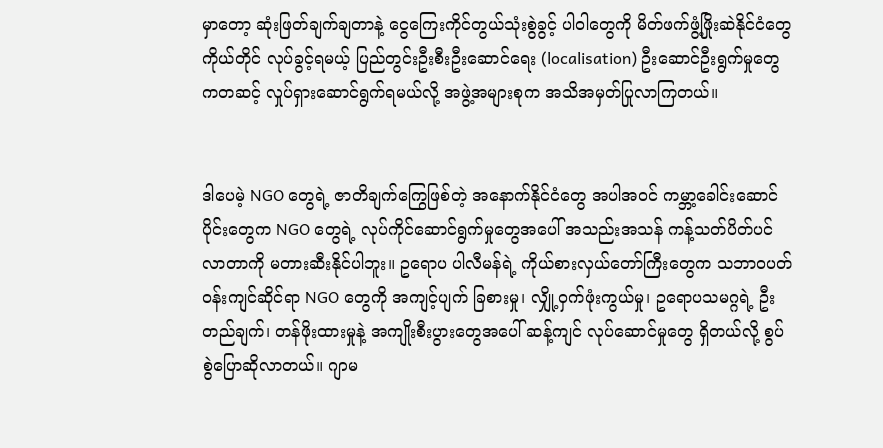မှာတော့ ဆုံးဖြတ်ချက်ချတာနဲ့ ငွေကြေးကိုင်တွယ်သုံးစွဲခွင့် ပါဝါတွေကို မိတ်ဖက်ဖွံ့ဖြိုးဆဲနိုင်ငံတွေကိုယ်တိုင် လုပ်ခွင့်ရမယ့် ပြည်တွင်းဦးစီးဦးဆောင်ရေး (localisation) ဦးဆောင်ဦးရွက်မှုတွေကတဆင့် လှုပ်ရှားဆောင်ရွက်ရမယ်လို့ အဖွဲ့အများစုက အသိအမှတ်ပြုလာကြတယ်။


ဒါပေမဲ့ NGO တွေရဲ့ ဇာတိချက်ကြွေဖြစ်တဲ့ အနောက်နိုင်ငံတွေ အပါအဝင် ကမ္ဘာ့ခေါင်းဆောင်ပိုင်းတွေက NGO တွေရဲ့ လုပ်ကိုင်ဆောင်ရွက်မှုတွေအပေါ် အသည်းအသန် ကန့်သတ်ပိတ်ပင်လာတာကို မတားဆီးနိုင်ပါဘူး။ ဥရောပ ပါလီမန်ရဲ့ ကိုယ်စားလှယ်တော်ကြီးတွေက သဘာဝပတ်ဝန်းကျင်ဆိုင်ရာ NGO တွေကို အကျင့်ပျက် ခြစားမှု၊ လျှို့ဝှက်ဖုံးကွယ်မှု၊ ဥရောပသမဂ္ဂရဲ့ ဦးတည်ချက်၊ တန်ဖိုးထားမှုနဲ့ အကျိုးစီးပွားတွေအပေါ် ဆန့်ကျင် လုပ်ဆောင်မှုတွေ ရှိတယ်လို့ စွပ်စွဲပြောဆိုလာတယ်။ ဂျာမ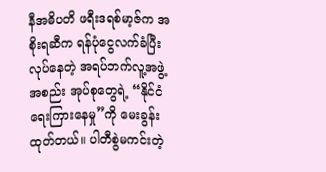နီအဓိပတိ ဖရီးဒရစ်မာ့ဇ်က အစိုးရဆီက ရန်ပုံငွေလက်ခံပြီးလုပ်နေတဲ့ အရပ်ဘက်လူ့အဖွဲ့အစည်း အုပ်စုတွေရဲ့ “နိုင်ငံရေးကြားနေမှု”ကို မေးခွန်းထုတ်တယ်။ ပါတီစွဲမကင်းတဲ့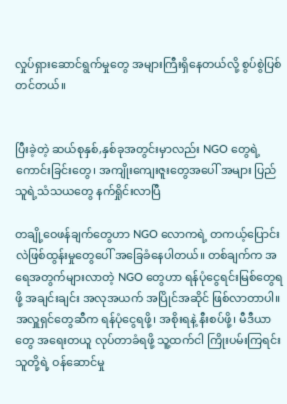လှုပ်ရှားဆောင်ရွက်မှုတွေ အများကြီးရှိနေတယ်လို့ စွပ်စွဲပြစ်တင်တယ်။


ပြီးခဲ့တဲ့ ဆယ်စုနှစ်,နှစ်ခုအတွင်းမှာလည်း NGO တွေရဲ့ ကောင်းခြင်းတွေ၊ အကျိုးကျေးဇူးတွေအပေါ် အများ ပြည်သူရဲ့သံသယတွေ နက်ရှိုင်းလာပြီ

တချို့ဝေဖန်ချက်တွေဟာ NGO လောကရဲ့ တကယ့်ပြောင်းလဲဖြစ်ထွန်းမှုတွေပေါ် အခြေခံနေပါတယ်။ တစ်ချက်က အရေအတွက်များလာတဲ့ NGO တွေဟာ ရန်ပုံငွေရင်းမြစ်တွေရဖို့ အချင်းချင်း အလုအယက် အပြိုင်အဆိုင် ဖြစ်လာတာပါ။ အလှူရှင်တွေဆီက ရန်ပုံငွေရဖို့၊ အစိုးရနဲ့ နီးစပ်ဖို့၊ မီဒီယာတွေ အရေးတယူ လုပ်တာခံရဖို့ သူ့ထက်ငါ ကြိုးပမ်းကြရင်း သူတို့ရဲ့ ဝန်ဆောင်မှု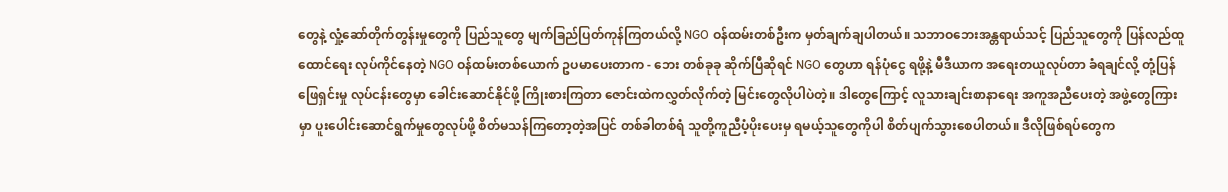တွေနဲ့ လှုံ့ဆော်တိုက်တွန်းမှုတွေကို ပြည်သူတွေ မျက်ခြည်ပြတ်ကုန်ကြတယ်လို့ NGO ဝန်ထမ်းတစ်ဦးက မှတ်ချက်ချပါတယ်။ သဘာဝဘေးအန္တရာယ်သင့် ပြည်သူတွေကို ပြန်လည်ထူထောင်ရေး လုပ်ကိုင်နေတဲ့ NGO ဝန်ထမ်းတစ်ယောက် ဥပမာပေးတာက - ဘေး တစ်ခုခု ဆိုက်ပြီဆိုရင် NGO တွေဟာ ရန်ပုံငွေ ရဖို့နဲ့ မီဒီယာက အရေးတယူလုပ်တာ ခံရချင်လို့ တုံ့ပြန်ဖြေရှင်းမှု လုပ်ငန်းတွေမှာ ခေါင်း‌ဆောင်နိုင်ဖို့ ကြိုးစားကြတာ ဇောင်းထဲကလွှတ်လိုက်တဲ့ မြင်းတွေလိုပါပဲတဲ့။ ဒါတွေကြောင့် လူသားချင်းစာနာရေး အကူအညီပေးတဲ့ အဖွဲ့တွေကြားမှာ ပူးပေါင်းဆောင်ရွက်မှုတွေလုပ်ဖို့ စိတ်မသန်ကြတော့တဲ့အပြင် တစ်ခါတစ်ရံ သူတို့ကူညီပံ့ပိုးပေးမှ ရမယ့်သူတွေကိုပါ စိတ်ပျက်သွားစေပါတယ်။ ဒီလိုဖြစ်ရပ်တွေက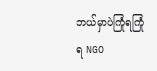ဘယ်မှာပဲကြုံရကြုံရ NGO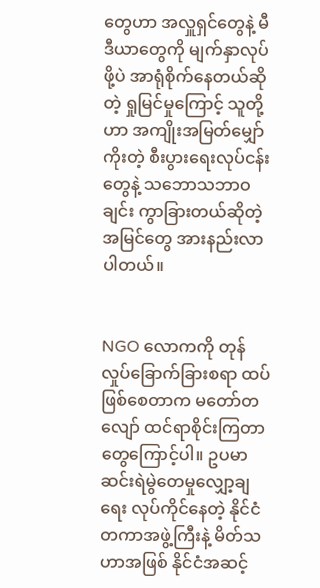တွေဟာ အလှူရှင်တွေနဲ့ မီဒီယာတွေကို မျက်နှာလုပ်ဖို့ပဲ အာရုံစိုက်နေတယ်ဆိုတဲ့ ရှုမြင်မှုကြောင့် သူတို့ဟာ အကျိုးအမြတ်မျှော်ကိုးတဲ့ စီးပွားရေးလုပ်ငန်းတွေနဲ့ သဘောသဘာဝချင်း ကွာခြားတယ်ဆိုတဲ့ အမြင်တွေ အားနည်းလာပါတယ်။


NGO လောကကို တုန်လှုပ်ခြောက်ခြားစရာ ထပ်ဖြစ်စေတာက မတော်တလျော် ထင်ရာစိုင်းကြတာတွေကြောင့်ပါ။ ဥပမာ ဆင်းရဲမွဲတေမှုလျှော့ချရေး လုပ်ကိုင်နေတဲ့ နိုင်ငံတကာအဖွဲ့ကြီးနဲ့ မိတ်သဟာအဖြစ် နိုင်ငံအဆင့်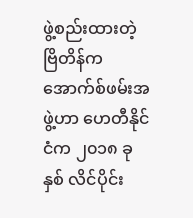ဖွဲ့စည်းထားတဲ့ ဗြိတိန်က အောက်စ်ဖမ်းအဖွဲ့ဟာ ဟေတီနိုင်ငံက ၂၀၁၈ ခုနှစ် လိင်ပိုင်း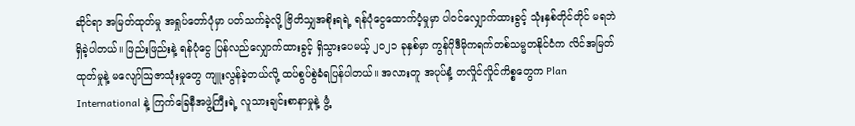ဆိုင်ရာ အမြတ်ထုတ်မှု အရှုပ်တော်ပုံမှာ ပတ်သက်ခဲ့လို့ ဗြိတိသျှအစိုးရရဲ့ ရန်ပုံငွေထောက်ပံ့မှုမှာ ပါဝင်လျှောက်ထားခွင့် သုံးနှစ်တိုင်တိုင် မရဘဲ ရှိခဲ့ပါတယ်။ ဖြည်းဖြည်းနဲ့ ရန်ပုံငွေ ပြန်လည်လျှောက်ထားခွင့် ရှိသွားပေမယ့် ၂၀၂၁ ခုနှစ်မှာ ကွန်ဂိုဒီမိုကရက်တစ်သမ္မတနိုင်ငံက လိင်အမြတ်ထုတ်မှုနဲ့ မလျော်ဩဇာသုံးမှုတွေ ကျူးလွန်ခဲ့တယ်လို့ ထပ်စွပ်စွဲခံရပြန်ပါတယ်။ အလားတူ အပုပ်နံ့ တလှိုင်လှိုင်ကိစ္စတွေက Plan International နဲ့ ကြက်ခြေနီအဖွဲ့ကြီးရဲ့ လူသားချင်းစာနာမှုနဲ့ ဖွံ့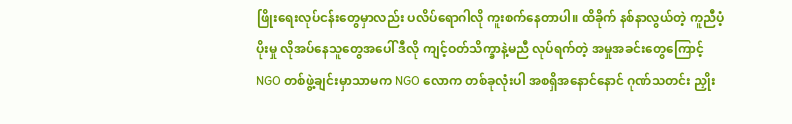ဖြိုးရေးလုပ်ငန်းတွေမှာလည်း ပလိပ်ရောဂါလို ကူးစက်နေတာပါ။ ထိခိုက် နစ်နာလွယ်တဲ့ ကူညီပံ့ပိုးမှု လိုအပ်နေသူတွေအပေါ် ဒီလို ကျင့်ဝတ်သိက္ခာနဲ့မညီ လုပ်ရက်တဲ့ အမှုအခင်းတွေကြောင့် NGO တစ်ဖွဲ့ချင်းမှာသာမက NGO လောက တစ်ခုလုံးပါ အစရှိအနောင်နောင် ဂုဏ်သတင်း ညှိုး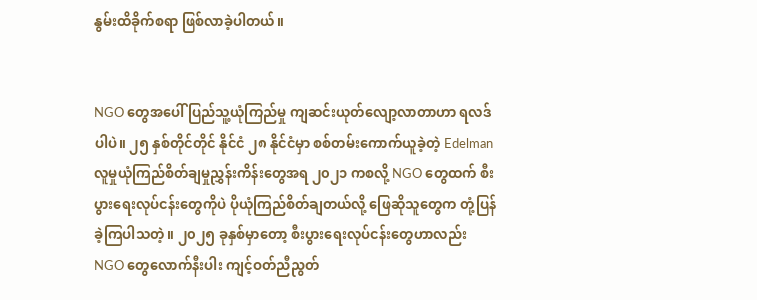နွမ်းထိခိုက်စရာ ဖြစ်လာခဲ့ပါတယ်။


NGO တွေအပေါ် ပြည်သူ့ယုံကြည်မှု ကျဆင်းယုတ်လျော့လာတာဟာ ရလဒ်ပါပဲ။ ၂၅ နှစ်တိုင်တိုင် နိုင်ငံ ၂၈ နိုင်ငံမှာ စစ်တမ်းကောက်ယူခဲ့တဲ့ Edelman လူမှုယုံကြည်စိတ်ချမှုညွှန်းကိန်းတွေအရ ၂၀၂၁ ကစလို့ NGO တွေထက် စီးပွားရေးလုပ်ငန်းတွေကိုပဲ ပိုယုံကြည်စိတ်ချတယ်လို့ ဖြေဆိုသူတွေက တုံ့ပြန်ခဲ့ကြပါသတဲ့။ ၂၀၂၅ ခုနှစ်မှာတော့ စီးပွားရေးလုပ်ငန်းတွေဟာလည်း NGO တွေလောက်နီးပါး ကျင့်ဝတ်ညီညွတ်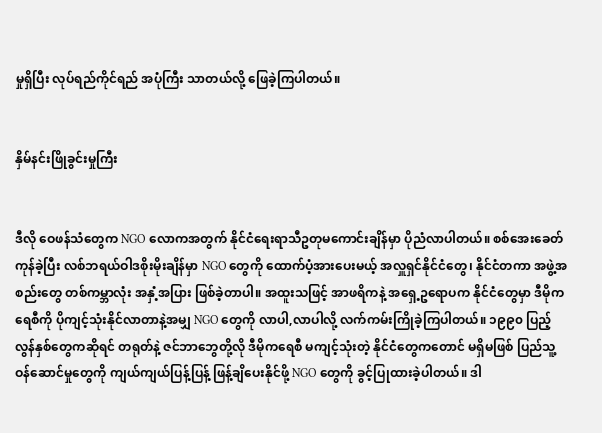မှုရှိပြီး လုပ်ရည်ကိုင်ရည် အပုံကြီး သာတယ်လို့ ဖြေခဲ့ကြပါတယ်။


နှိမ်နင်းဖြိုခွင်းမှုကြီး


ဒီလို ဝေဖန်သံတွေက NGO လောကအတွက် နိုင်ငံရေးရာသီဥတုမကောင်းချိန်မှာ ပိုညံလာပါတယ်။ စစ်အေးခေတ်ကုန်ခဲ့ပြီး လစ်ဘရယ်ဝါဒစိုးမိုးချိန်မှာ NGO တွေကို ထောက်ပံ့အားပေးမယ့် အလှူရှင်နိုင်ငံတွေ၊ နိုင်ငံတကာ အဖွဲ့အစည်းတွေ တစ်ကမ္ဘာလုံး အနှံ့အပြား ဖြစ်ခဲ့တာပါ။ အထူးသဖြင့် အာဖရိကနဲ့ အရှေ့ဥရောပက နိုင်ငံတွေမှာ ဒီမိုကရေစီကို ပိုကျင့်သုံးနိုင်လာတာနဲ့အမျှ NGO တွေကို လာပါ,လာပါလို့ လက်ကမ်းကြိုခဲ့ကြပါတယ်။ ၁၉၉၀ ပြည့်လွန်နှစ်တွေကဆိုရင် တရုတ်နဲ့ ဇင်ဘာဘွေတို့လို ဒီမိုကရေစီ မကျင့်သုံးတဲ့ နိုင်ငံတွေကတောင် မရှိမဖြစ် ပြည်သူ့ဝန်ဆောင်မှုတွေကို ကျယ်ကျယ်ပြန့်ပြန့် ဖြန့်ချိပေးနိုင်ဖို့ NGO တွေကို ခွင့်ပြုထားခဲ့ပါတယ်။ ဒါ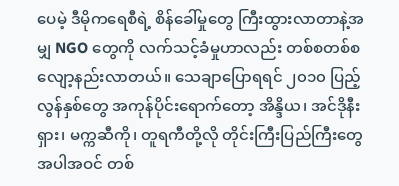ပေမဲ့ ဒီမိုကရေစီရဲ့ စိန်ခေါ်မှုတွေ ကြီးထွားလာတာနဲ့အမျှ NGO တွေကို လက်သင့်ခံမှုဟာလည်း တစ်စတစ်စ လျော့နည်းလာတယ်။ သေချာပြောရရင် ၂၀၁၀ ပြည့်လွန်နှစ်တွေ အကုန်ပိုင်းရောက်တော့ အိန္ဒိယ၊ အင်ဒိုနီးရှား၊ မက္ကဆီကို၊ တူရကီတို့လို တိုင်းကြီးပြည်ကြီးတွေ အပါအဝင် တစ်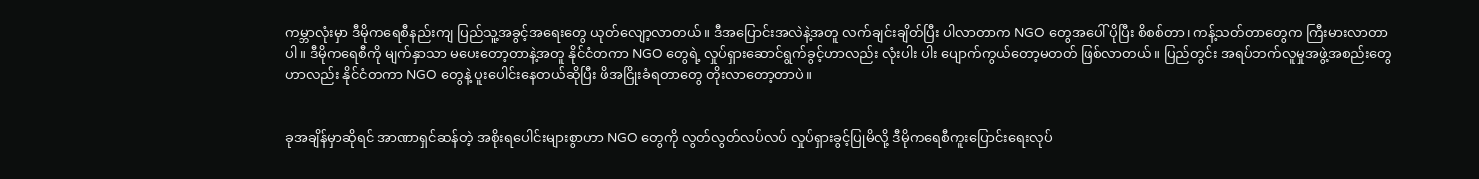ကမ္ဘာလုံးမှာ ဒီမိုကရေစီနည်းကျ ပြည်သူ့အခွင့်အရေးတွေ ယုတ်လျော့လာတယ်။ ဒီအပြောင်းအလဲနဲ့အတူ လက်ချင်းချိတ်ပြီး ပါလာတာက NGO တွေအပေါ် ပိုပြီး စိစစ်တာ၊ ကန့်သတ်တာတွေက ကြီးမားလာတာပါ။ ဒီမိုကရေစီကို မျက်နှာသာ မပေးတော့တာနဲ့အတူ နိုင်ငံတကာ NGO တွေရဲ့ လှုပ်ရှားဆောင်ရွက်ခွင့်ဟာလည်း လုံးပါး ပါး ပျောက်ကွယ်တော့မတတ် ဖြစ်လာတယ်။ ပြည်တွင်း အရပ်ဘက်လူမှုအဖွဲ့အစည်းတွေဟာလည်း နိုင်ငံတကာ NGO တွေနဲ့ ပူးပေါင်းနေတယ်ဆိုပြီး ဖိအငြိုးခံရတာတွေ တိုးလာတော့တာပဲ။


ခုအချိန်မှာဆိုရင် အာဏာရှင်ဆန်တဲ့ အစိုးရပေါင်းများစွာဟာ NGO တွေကို လွတ်လွတ်လပ်လပ် လှုပ်ရှားခွင့်ပြုမိလို့ ဒီမိုကရေစီကူးပြောင်းရေးလုပ်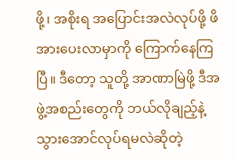ဖို့၊ အစိုးရ အပြောင်းအလဲလုပ်ဖို့ ဖိအားပေးလာမှာကို ကြောက်နေကြပြီ။ ဒီတော့ သူတို့ အာဏာမြဲဖို့ ဒီအဖွဲ့အစည်းတွေကို ဘယ်လိုချည့်နဲ့သွားအောင်လုပ်ရမလဲဆိုတဲ့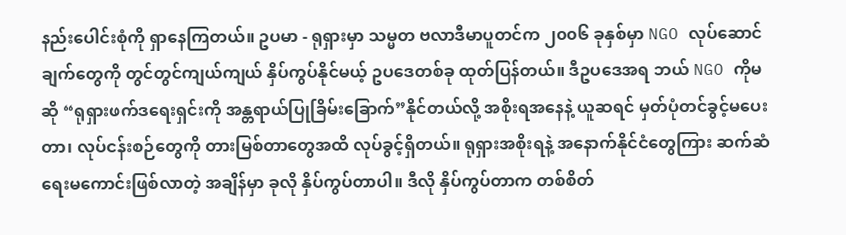နည်းပေါင်းစုံကို ရှာနေကြတယ်။ ဥပမာ - ရုရှားမှာ သမ္မတ ဗလာဒီမာပူတင်က ၂၀၀၆ ခုနှစ်မှာ NGO လုပ်ဆောင်ချက်တွေကို တွင်တွင်ကျယ်ကျယ် နှိပ်ကွပ်နိုင်မယ့် ဥပဒေတစ်ခု ထုတ်ပြန်တယ်။ ဒီဥပဒေအရ ဘယ် NGO ကိုမဆို “ရုရှားဖက်ဒရေးရှင်းကို အန္တရာယ်ပြုခြိမ်းခြောက်”နိုင်တယ်လို့ အစိုးရအနေနဲ့ ယူဆရင် မှတ်ပုံတင်ခွင့်မပေးတာ၊ လုပ်ငန်းစဉ်တွေကို တားမြစ်တာတွေအထိ လုပ်ခွင့်ရှိတယ်။ ရုရှားအစိုးရနဲ့ အနောက်နိုင်ငံတွေကြား ဆက်ဆံရေးမကောင်းဖြစ်လာတဲ့ အချိန်မှာ ခုလို နှိပ်ကွပ်တာပါ။ ဒီလို နှိပ်ကွပ်တာက တစ်စိတ်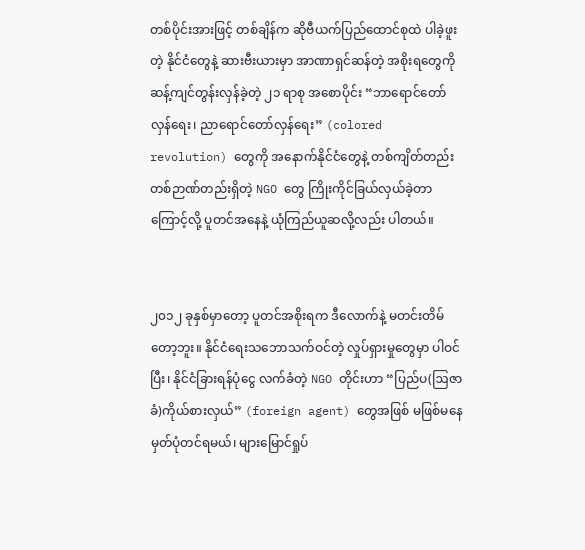တစ်ပိုင်းအားဖြင့် တစ်ချိန်က ဆိုဗီယက်ပြည်ထောင်စုထဲ ပါခဲ့ဖူးတဲ့ နိုင်ငံတွေနဲ့ ဆားဗီးယားမှာ အာဏာရှင်ဆန်တဲ့ အစိုးရတွေကို ဆန့်ကျင်တွန်းလှန်ခဲ့တဲ့ ၂၁ ရာစု အစောပိုင်း “ဘာရောင်တော်လှန်ရေး၊ ညာရောင်တော်လှန်ရေး” (colored revolution) တွေကို အနောက်နိုင်ငံတွေနဲ့ တစ်ကျိတ်တည်း တစ်ဉာဏ်တည်းရှိတဲ့ NGO တွေ ကြိုးကိုင်ခြယ်လှယ်ခဲ့တာကြောင့်လို့ ပူတင်အနေနဲ့ ယုံကြည်ယူဆလို့လည်း ပါတယ်။


၂၀၁၂ ခုနှစ်မှာတော့ ပူတင်အစိုးရက ဒီလောက်နဲ့ မတင်းတိမ်တော့ဘူး။ နိုင်ငံရေးသဘောသက်ဝင်တဲ့ လှုပ်ရှားမှုတွေမှာ ပါဝင်ပြီး၊ နိုင်ငံခြားရန်ပုံငွေ လက်ခံတဲ့ NGO တိုင်းဟာ “ပြည်ပ(ဩဇာခံ)ကိုယ်စားလှယ်” (foreign agent) တွေအဖြစ် မဖြစ်မနေ မှတ်ပုံတင်ရမယ်၊ များမြောင်ရှုပ်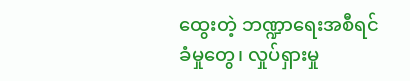ထွေးတဲ့ ဘဏ္ဍာရေးအစီရင်ခံမှုတွေ၊ လှုပ်ရှားမှု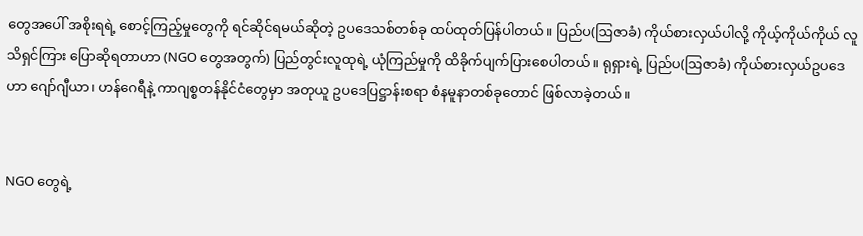တွေအပေါ် အစိုးရရဲ့ စောင့်ကြည့်မှုတွေကို ရင်ဆိုင်ရမယ်ဆိုတဲ့ ဥပဒေသစ်တစ်ခု ထပ်ထုတ်ပြန်ပါတယ်။ ပြည်ပ(ဩဇာခံ) ကိုယ်စားလှယ်ပါလို့ ကိုယ့်ကိုယ်ကိုယ် လူသိရှင်ကြား ပြောဆိုရတာဟာ (NGO တွေအတွက်) ပြည်တွင်းလူထုရဲ့ ယုံကြည်မှုကို ထိခိုက်ပျက်ပြားစေပါတယ်။ ရုရှားရဲ့ ပြည်ပ(ဩဇာခံ) ကိုယ်စားလှယ်ဥပဒေဟာ ဂျော်ဂျီယာ၊ ဟန်ဂေရီနဲ့ ကာဂျစ္စတန်နိုင်ငံတွေမှာ အတုယူ ဥပဒေပြဋ္ဌာန်းစရာ စံနမူနာတစ်ခုတောင် ဖြစ်လာခဲ့တယ်။


NGO တွေရဲ့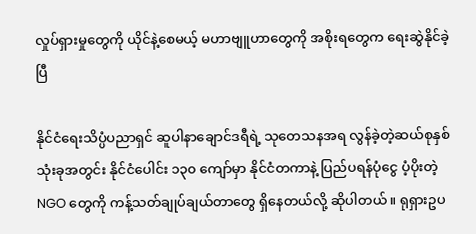လှုပ်ရှားမှုတွေကို ယိုင်နဲ့စေမယ့် မဟာဗျူဟာတွေကို အစိုးရတွေက ရေးဆွဲနိုင်ခဲ့ပြီ

နိုင်ငံရေးသိပ္ပံပညာရှင် ဆူပါနာချောင်ဒရီရဲ့ သုတေသနအရ လွန်ခဲ့တဲ့ဆယ်စုနှစ်သုံးခုအတွင်း နိုင်ငံပေါင်း ၁၃၀ ကျော်မှာ နိုင်ငံတကာနဲ့ ပြည်ပရန်ပုံငွေ ပံ့ပိုးတဲ့ NGO တွေကို ကန့်သတ်ချုပ်ချယ်တာတွေ ရှိနေတယ်လို့ ဆိုပါတယ်။ ရုရှားဥပ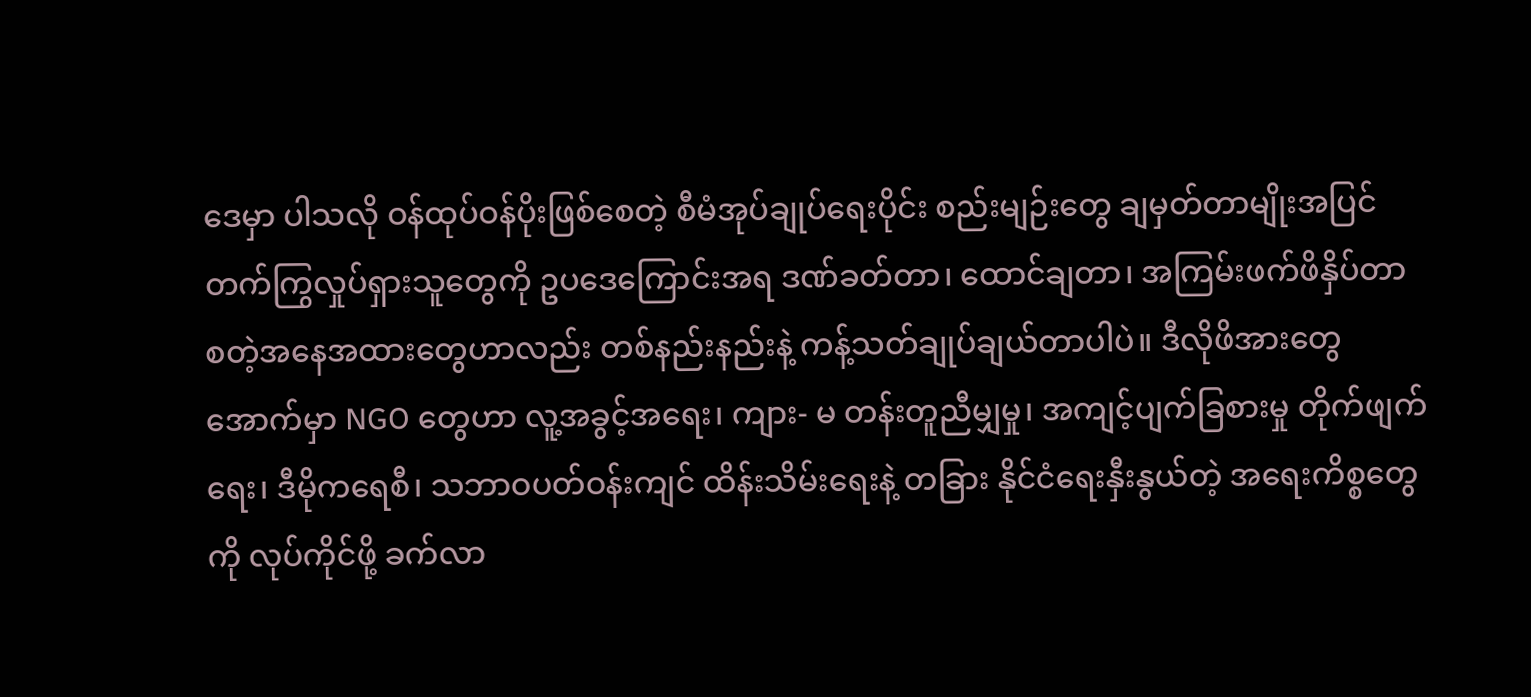ဒေမှာ ပါသလို ဝန်ထုပ်ဝန်ပိုးဖြစ်စေတဲ့ စီမံအုပ်ချုပ်ရေးပိုင်း စည်းမျဉ်းတွေ ချမှတ်တာမျိုးအပြင် တက်ကြွလှုပ်ရှားသူတွေကို ဥပဒေကြောင်းအရ ဒဏ်ခတ်တာ၊ ထောင်ချတာ၊ အကြမ်းဖက်ဖိနှိပ်တာ စတဲ့အနေအထားတွေဟာလည်း တစ်နည်းနည်းနဲ့ ကန့်သတ်ချုပ်ချယ်တာပါပဲ။ ဒီလိုဖိအားတွေအောက်မှာ NGO တွေဟာ လူ့အခွင့်အရေး၊ ကျား- မ တန်းတူညီမျှမှု၊ အကျင့်ပျက်ခြစားမှု တိုက်ဖျက်ရေး၊ ဒီမိုကရေစီ၊ သဘာဝပတ်ဝန်းကျင် ထိန်းသိမ်းရေးနဲ့ တခြား နိုင်ငံရေးနှီးနွယ်တဲ့ အရေးကိစ္စတွေကို လုပ်ကိုင်ဖို့ ခက်လာ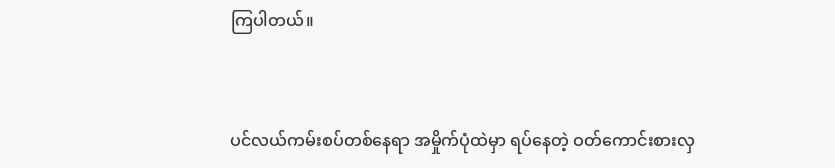ကြပါတယ်။



ပင်လယ်ကမ်းစပ်တစ်နေရာ အမှိုက်ပုံထဲမှာ ရပ်နေတဲ့ ဝတ်ကောင်းစားလှ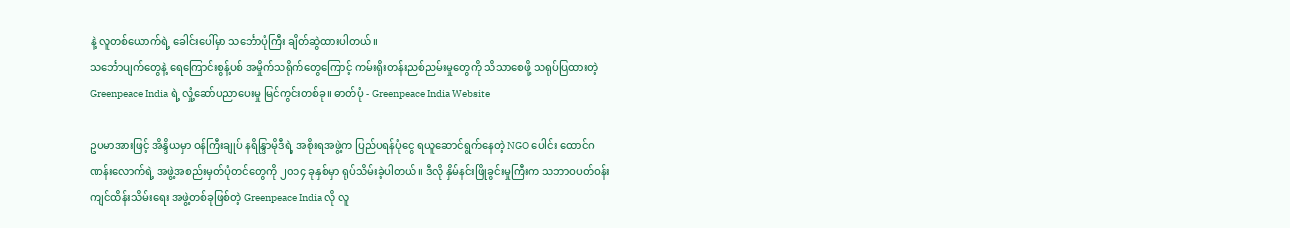နဲ့ လူတစ်ယောက်ရဲ့ ခေါင်းပေါ်မှာ သင်္ဘောပုံကြီး ချိတ်ဆွဲထားပါတယ်။
သင်္ဘောပျက်တွေနဲ့ ရေကြောင်းစွန့်ပစ် အမှိုက်သရိုက်တွေကြောင့် ကမ်းရိုးတန်းညစ်ညမ်းမှုတွေကို သိသာစေဖို့ သရုပ်ပြထားတဲ့ Greenpeace India ရဲ့ လှုံ့ဆော်ပညာပေးမှု မြင်ကွင်းတစ်ခု။ ဓာတ်ပုံ - Greenpeace India Website

ဥပမာအားဖြင့် အိန္ဒိယမှာ ဝန်ကြီးချုပ် နရိန္ဒြာမိုဒီရဲ့ အစိုးရအဖွဲ့က ပြည်ပရန်ပုံငွေ ရယူဆောင်ရွက်နေတဲ့ NGO ပေါင်း ထောင်ဂဏန်းလောက်ရဲ့ အဖွဲ့အစည်းမှတ်ပုံတင်တွေကို ၂၀၁၄ ခုနှစ်မှာ ရုပ်သိမ်းခဲ့ပါတယ်။ ဒီလို နှိမ်နင်းဖြိုခွင်းမှုကြီးက သဘာဝပတ်ဝန်းကျင်ထိန်းသိမ်းရေး အဖွဲ့တစ်ခုဖြစ်တဲ့ Greenpeace India လို လူ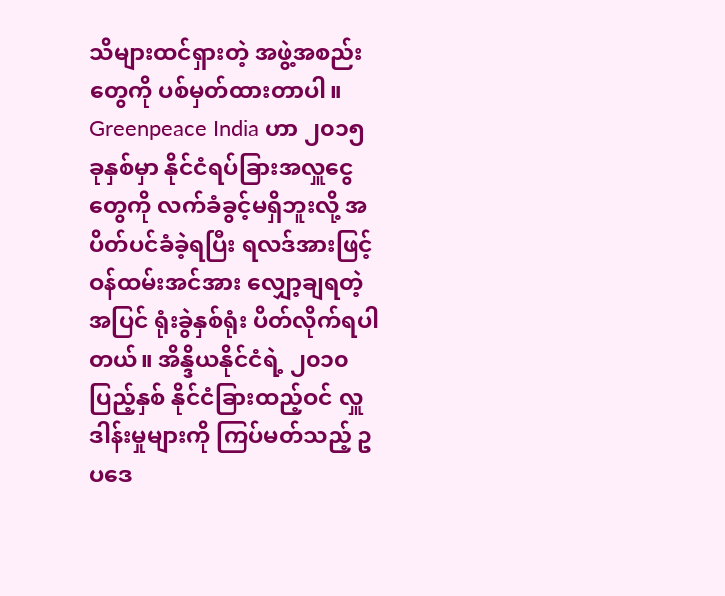သိများထင်ရှားတဲ့ အဖွဲ့အစည်းတွေကို ပစ်မှတ်ထားတာပါ။ Greenpeace India ဟာ ၂၀၁၅ ခုနှစ်မှာ နိုင်ငံရပ်ခြားအလှူငွေတွေကို လက်ခံခွင့်မရှိဘူးလို့ အပိတ်ပင်ခံခဲ့ရပြီး ရလဒ်အားဖြင့် ဝန်ထမ်းအင်အား လျှော့ချရတဲ့အပြင် ရုံးခွဲနှစ်ရုံး ပိတ်လိုက်ရပါတယ်။ အိန္ဒိယနိုင်ငံရဲ့ ၂၀၁၀ ပြည့်နှစ် နိုင်ငံခြားထည့်ဝင် လှူဒါန်းမှုများကို ကြပ်မတ်သည့် ဥပဒေ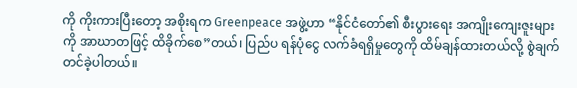ကို ကိုးကားပြီးတော့ အစိုးရက Greenpeace အဖွဲ့ဟာ “နိုင်ငံတော်၏ စီးပွားရေး အကျိုးကျေးဇူးများကို အာဃာတဖြင့် ထိခိုက်စေ”တယ်၊ ပြည်ပ ရန်ပုံငွေ လက်ခံရရှိမှုတွေကို ထိမ်ချန်ထားတယ်လို့ စွဲချက်တင်ခဲ့ပါတယ်။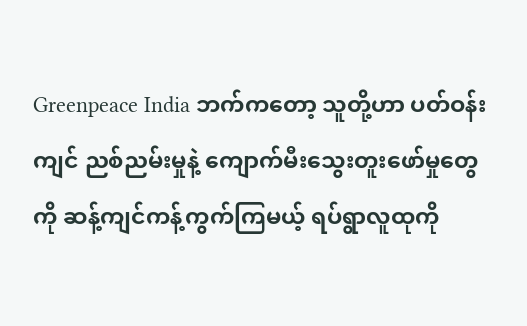Greenpeace India ဘက်ကတော့ သူတို့ဟာ ပတ်ဝန်းကျင် ညစ်ညမ်းမှုနဲ့ ကျောက်မီးသွေးတူးဖော်မှုတွေကို ဆန့်ကျင်ကန့်ကွက်ကြမယ့် ရပ်ရွာလူထုကို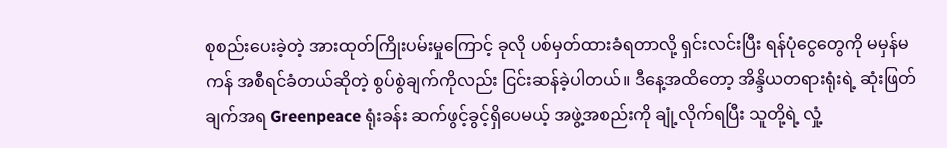စုစည်းပေးခဲ့တဲ့ အားထုတ်ကြိုးပမ်းမှုကြောင့် ခုလို ပစ်မှတ်ထားခံရတာလို့ ရှင်းလင်းပြီး ရန်ပုံငွေတွေကို မမှန်မကန် အစီရင်ခံတယ်ဆိုတဲ့ စွပ်စွဲချက်ကိုလည်း ငြင်းဆန်ခဲ့ပါတယ်။ ဒီနေ့အထိတော့ အိန္ဒိယတရားရုံးရဲ့ ဆုံးဖြတ်ချက်အရ Greenpeace ရုံးခန်း ဆက်ဖွင့်ခွင့်ရှိပေမယ့် အဖွဲ့အစည်းကို ချုံ့လိုက်ရပြီး သူတို့ရဲ့ လှုံ့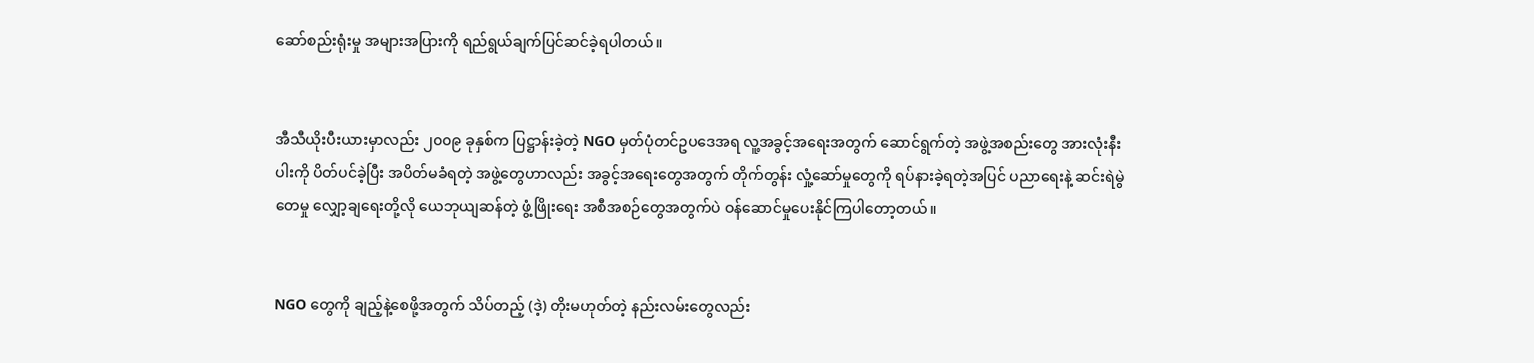ဆော်စည်းရုံးမှု အများအပြားကို ရည်ရွယ်ချက်ပြင်ဆင်ခဲ့ရပါတယ်။


အီသီယိုးပီးယားမှာလည်း ၂၀၀၉ ခုနှစ်က ပြဋ္ဌာန်းခဲ့တဲ့ NGO မှတ်ပုံတင်ဥပဒေအရ လူ့အခွင့်အရေးအတွက် ဆောင်ရွက်တဲ့ အဖွဲ့အစည်းတွေ အားလုံးနီးပါးကို ပိတ်ပင်ခဲ့ပြီး အပိတ်မခံရတဲ့ အဖွဲ့တွေဟာလည်း အခွင့်အရေးတွေအတွက် တိုက်တွန်း လှုံ့ဆော်မှုတွေကို ရပ်နားခဲ့ရတဲ့အပြင် ပညာရေးနဲ့ ဆင်းရဲမွဲတေမှု လျှော့ချရေးတို့လို ယေဘုယျဆန်တဲ့ ဖွံ့ဖြိုးရေး အစီအစဉ်တွေအတွက်ပဲ ဝန်ဆောင်မှုပေးနိုင်ကြပါတော့တယ်။


NGO တွေကို ချည့်နဲ့စေဖို့အတွက် သိပ်တည့် (ဒဲ့) တိုးမဟုတ်တဲ့ နည်းလမ်းတွေလည်း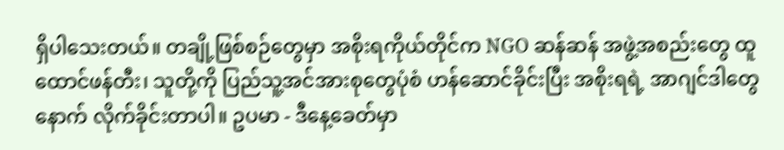ရှိပါသေးတယ်။ တချို့ဖြစ်စဉ်တွေမှာ အစိုးရကိုယ်တိုင်က NGO ဆန်ဆန် အဖွဲ့အစည်းတွေ ထူထောင်ဖန်တီး၊ သူတို့ကို ပြည်သူ့အင်အားစုတွေပုံစံ ဟန်ဆောင်ခိုင်းပြီး အစိုးရရဲ့ အာဂျင်ဒါတွေနောက် လိုက်ခိုင်းတာပါ။ ဥပမာ - ဒီနေ့ခေတ်မှာ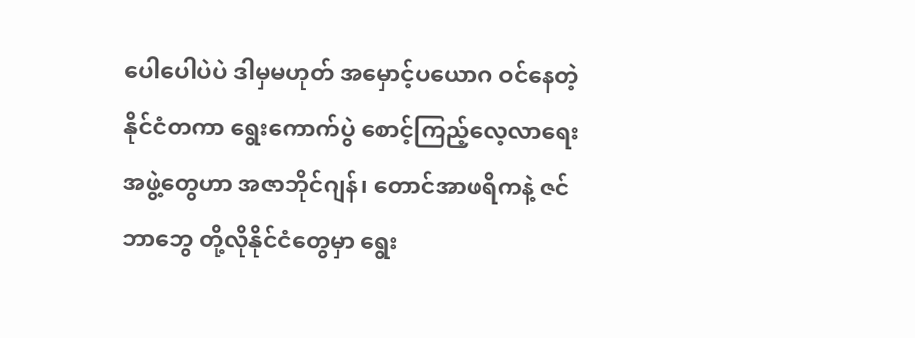ပေါပေါပဲပဲ ဒါမှမဟုတ် အမှောင့်ပယောဂ ဝင်နေတဲ့ နိုင်ငံတကာ ရွေးကောက်ပွဲ စောင့်ကြည့်လေ့လာရေးအဖွဲ့တွေဟာ အဇာဘိုင်ဂျန်၊ တောင်အာဖရိကနဲ့ ဇင်ဘာဘွေ တို့လိုနိုင်ငံတွေမှာ ရွေး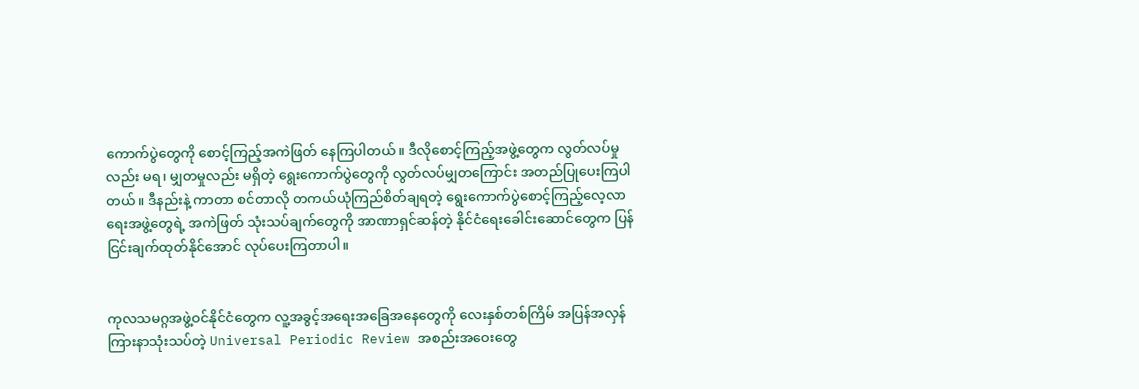ကောက်ပွဲတွေကို စောင့်ကြည့်အကဲဖြတ် နေကြပါတယ်။ ဒီလိုစောင့်ကြည့်အဖွဲ့တွေက လွတ်လပ်မှုလည်း မရ၊ မျှတမှုလည်း မရှိတဲ့ ရွေးကောက်ပွဲတွေကို လွတ်လပ်မျှတကြောင်း အတည်ပြုပေးကြပါတယ်။ ဒီနည်းနဲ့ ကာတာ စင်တာလို တကယ်ယုံကြည်စိတ်ချရတဲ့ ရွေးကောက်ပွဲစောင့်ကြည့်လေ့လာရေးအဖွဲ့တွေရဲ့ အကဲဖြတ် သုံးသပ်ချက်တွေကို အာဏာရှင်ဆန်တဲ့ နိုင်ငံရေးခေါင်းဆောင်တွေက ပြန်ငြင်းချက်ထုတ်နိုင်အောင် လုပ်ပေးကြတာပါ။


ကုလသမဂ္ဂအဖွဲ့ဝင်နိုင်ငံတွေက လူ့အခွင့်အရေးအခြေအနေတွေကို လေးနှစ်တစ်ကြိမ် အပြန်အလှန် ကြားနာသုံးသပ်တဲ့ Universal Periodic Review အစည်းအဝေးတွေ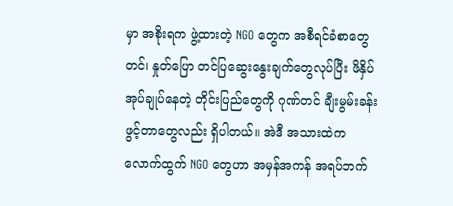မှာ အစိုးရက ဖွဲ့ထားတဲ့ NGO တွေက အစီရင်ခံစာတွေတင်၊ နှုတ်ပြော တင်ပြဆွေးနွေးချက်တွေလုပ်ပြီး ဖိနှိပ်အုပ်ချုပ်နေတဲ့ တိုင်းပြည်တွေကို ဂုဏ်တင် ချီးမွမ်းခန်းဖွင့်တာတွေလည်း ရှိပါတယ်။ အဲဒီ အသားထဲကလောက်ထွက် NGO တွေဟာ အမှန်အကန် အရပ်ဘက်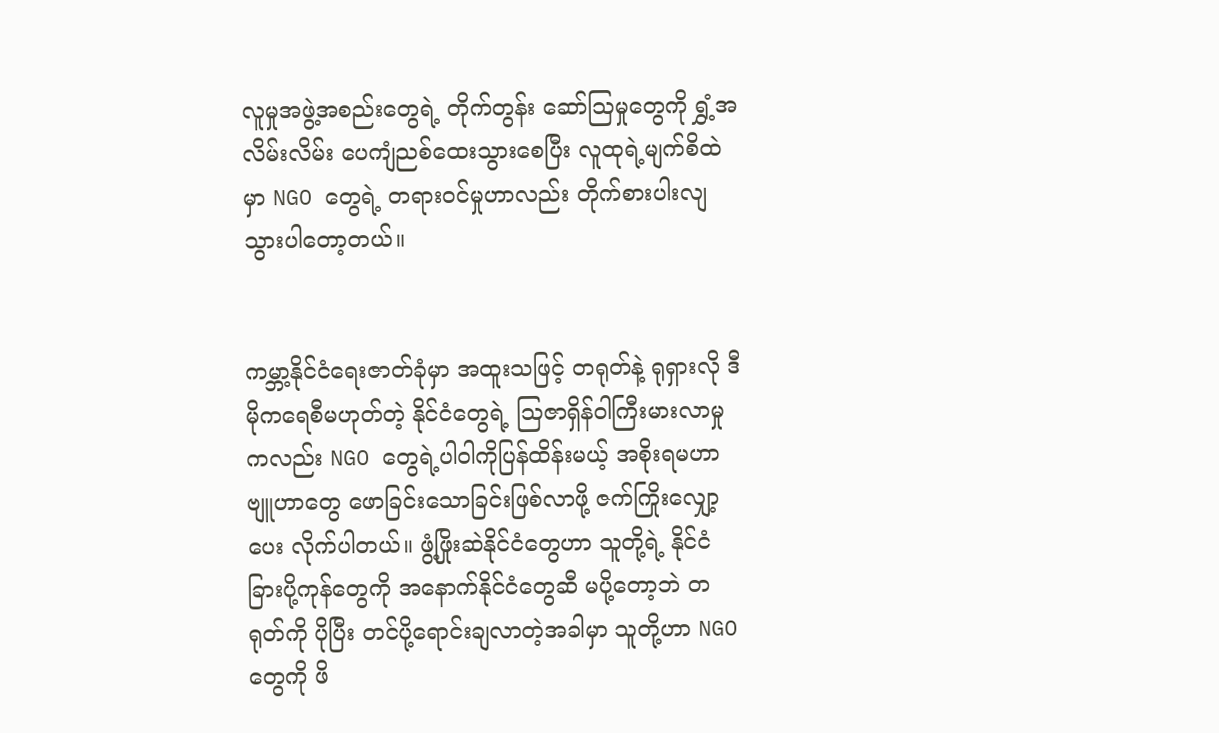လူမှုအဖွဲ့အစည်းတွေရဲ့ တိုက်တွန်း‌ ဆော်ဩမှုတွေကို ရွှံ့အလိမ်းလိမ်း ပေကျံညစ်ထေးသွားစေပြီး လူထုရဲ့မျက်‌စိထဲမှာ NGO တွေရဲ့ တရားဝင်မှုဟာလည်း တိုက်စားပါးလျသွားပါတော့တယ်။


ကမ္ဘာ့နိုင်ငံရေးဇာတ်ခုံမှာ အထူးသဖြင့် တရုတ်နဲ့ ရုရှားလို ဒီမိုကရေစီမဟုတ်တဲ့ နိုင်ငံတွေရဲ့ ဩဇာရှိန်ဝါကြီးမားလာမှု ကလည်း NGO တွေရဲ့ပါဝါကိုပြန်ထိန်းမယ့် အစိုးရမဟာဗျူဟာတွေ ဖောခြင်းသောခြင်းဖြစ်လာဖို့ ဇက်ကြိုးလျှော့ပေး လိုက်ပါတယ်။ ဖွံ့ဖြိုးဆဲနိုင်ငံတွေဟာ သူတို့ရဲ့ နိုင်ငံခြားပို့ကုန်တွေကို အနောက်နိုင်ငံတွေဆီ မပို့တော့ဘဲ တရုတ်ကို ပိုပြီး တင်ပို့ရောင်းချလာတဲ့အခါမှာ သူတို့ဟာ NGO တွေကို ဖိ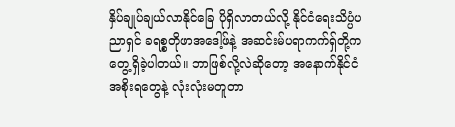နှိပ်ချုပ်ချယ်လာနိုင်ခြေ ပိုရှိလာတယ်လို့ နိုင်ငံရေးသိပ္ပံပညာရှင် ခရစ္စတိုဖာအဒေါ့ဖ်နဲ့ အဆင်းမ်ပရာကက်ရှ်တို့က တွေ့ရှိခဲ့ပါတယ်။ ဘာဖြစ်လို့လဲဆိုတော့ အနောက်နိုင်ငံအစိုးရတွေနဲ့ လုံးလုံးမတူတာ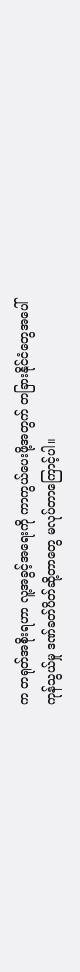က တရုတ်အစိုးရဟာ လူ့အခွင့်အရေးကို ကာကွယ်ပေးဖို့အတွက် တခြားနိုင်ငံတွေအပေါ် ကုန်သွယ်မှု ဒဏ်ခတ်ပိတ်ဆို့တာတွေ မလုပ်တာကြောင့်ပါ။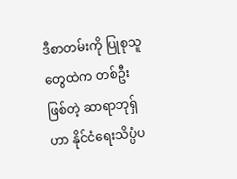ဒီစာတမ်းကို ပြုစုသူတွေထဲက တစ်ဦးဖြစ်တဲ့ ဆာရာဘုရှ်ဟာ နိုင်ငံရေးသိပ္ပံပ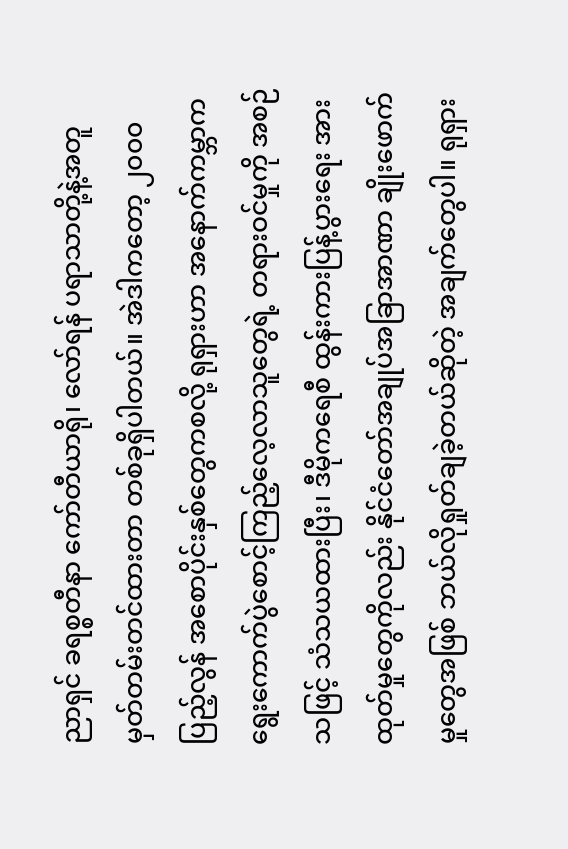ညာရှင် ခရစ္စတီနာ ကော်တီယာရို၊ လော်ရန် ပရာသာတို့နဲ့အတူ မှတ်တမ်းတင်ထားတာ တစ်ခုရှိပါတယ်။ အဲဒါကတော့ ၂၀၀၀ ပြည့်လွန် အစောပိုင်းနှစ်တွေကစလို့ ရုရှားဟာ အနောက်ကမ္ဘာက ရွေးကောက်ပွဲစောင့်ကြည့်လေ့လာသူတွေရဲ့ တရားဝင်မှုကို အစဉ်သဖြင့် သံသယထားပြီး၊ ဒီမိုကရေစီ ထွန်းကားပြန့်ပွားရေး အားထုတ်မှုတွေကိုလည်း နိုင်ငံတော်အချုပ်အခြာအာဏာ ချိုးဖောက်မှုတွေအဖြစ် ဘယ်လိုရှုတ်ချခဲ့တယ်ဆိုတဲ့ အချက်တွေပါ။ ရုရှား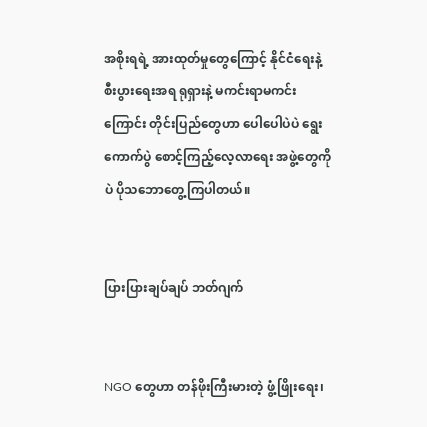အစိုးရရဲ့ အားထုတ်မှုတွေကြောင့် နိုင်ငံရေးနဲ့ စီးပွားရေးအရ ရုရှားနဲ့ မကင်းရာမကင်းကြောင်း တိုင်းပြည်တွေဟာ ပေါပေါပဲပဲ ရွေးကောက်ပွဲ စောင့်ကြည့်လေ့လာရေး အဖွဲ့တွေကိုပဲ ပိုသဘောတွေ့ကြပါတယ်။


ပြားပြားချပ်ချပ် ဘတ်ဂျက်


NGO တွေဟာ တန်ဖိုးကြီးမားတဲ့ ဖွံ့ဖြိုးရေး၊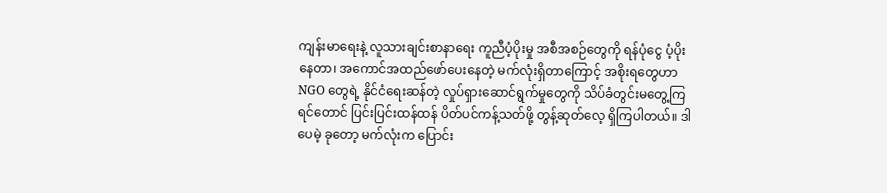ကျန်းမာရေးနဲ့ လူသားချင်းစာနာရေး ကူညီပံ့ပိုးမှု အစီအစဉ်တွေကို ရန်ပုံငွေ ပံ့ပိုးနေတာ၊ အကောင်အထည်ဖော်ပေးနေတဲ့ မက်လုံးရှိတာကြောင့် အစိုးရတွေဟာ NGO တွေရဲ့ နိုင်ငံရေးဆန်တဲ့ လှုပ်ရှား‌ဆောင်ရွက်မှုတွေကို သိပ်ခံတွင်းမတွေ့ကြရင်တောင် ပြင်းပြင်းထန်ထန် ပိတ်ပင်ကန့်သတ်ဖို့ တွန့်ဆုတ်လေ့ ရှိကြပါတယ်။ ဒါပေမဲ့ ခုတော့ မက်လုံးက ပြောင်း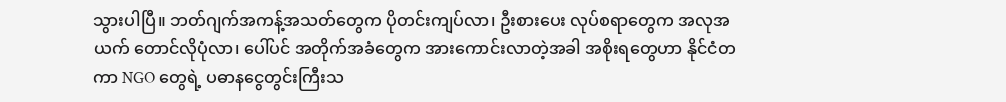သွားပါပြီ။ ဘတ်ဂျက်အကန့်အသတ်တွေက ပိုတင်းကျပ်လာ၊ ဦးစားပေး လုပ်စရာတွေက အလုအယက် တောင်လိုပုံလာ၊ ပေါ်ပင် အတိုက်အခံတွေက အားကောင်းလာတဲ့အခါ အစိုးရတွေဟာ နိုင်ငံတကာ NGO တွေရဲ့ ပဓာနငွေတွင်းကြီးသ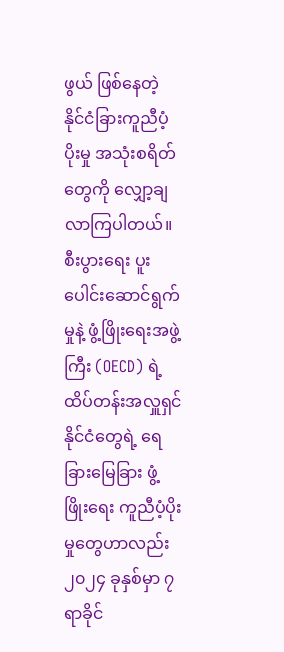ဖွယ် ဖြစ်နေတဲ့ နိုင်ငံခြားကူညီပံ့ပိုးမှု အသုံးစရိတ်တွေကို လျှော့ချလာကြပါတယ်။ စီးပွားရေး ပူးပေါင်းဆောင်ရွက်မှုနဲ့ ဖွံ့ဖြိုးရေးအဖွဲ့ကြီး (OECD) ရဲ့ ထိပ်တန်းအလှူရှင်နိုင်ငံတွေရဲ့ ရေခြားမြေခြား ဖွံ့ဖြိုးရေး ကူညီပံ့ပိုးမှုတွေဟာလည်း ၂၀၂၄ ခုနှစ်မှာ ၇ ရာခိုင်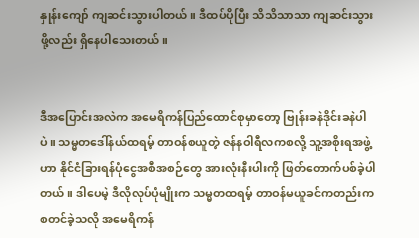နှုန်းကျော် ကျဆင်းသွားပါတယ်။ ဒီထပ်ပိုပြီး သိသိသာသာ ကျဆင်းသွားဖို့လည်း ရှိနေပါသေးတယ်။


ဒီအပြောင်းအလဲက အမေရိကန်ပြည်ထောင်စုမှာတော့ ဗြုန်းခနဲဒိုင်းခနဲပါပဲ။ သမ္မတဒေါ်နယ်ထရမ့် တာဝန်စယူတဲ့ ဇန်နဝါရီလကစလို့ သူ့အစိုးရအဖွဲ့ဟာ နိုင်ငံခြားရန်ပုံငွေအစီအစဉ်တွေ အားလုံးနီးပါးကို ဖြတ်တောက်ပစ်ခဲ့ပါတယ်။ ဒါပေမဲ့ ဒီလိုလုပ်ပုံမျိုးက သမ္မတထရမ့် တာဝန်မယူခင်ကတည်းက စတင်ခဲ့သလို အမေရိကန်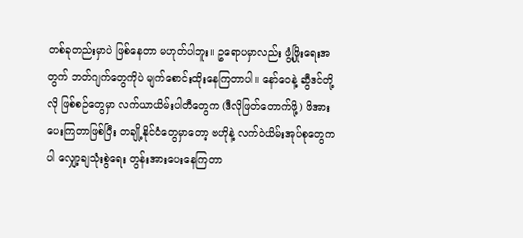တစ်ခုတည်းမှာပဲ ဖြစ်နေတာ မဟုတ်ပါဘူး။ ဥရောပမှာလည်း ဖွံ့ဖြိုးရေးအတွက် ဘတ်ဂျက်တွေကိုပဲ မျက်စောင်းထိုးနေကြတာပါ။ နော်ဝေနဲ့ ဆွီဒင်တို့လို ဖြစ်စဉ်တွေမှာ လက်ယာယိမ်းပါတီတွေက (ဒီလိုဖြတ်တောက်ဖို့) ဖိအားပေးကြတာဖြစ်ပြီး တချို့နိုင်ငံတွေမှာတော့ ဗဟိုနဲ့ လက်ဝဲယိမ်းအုပ်စုတွေကပါ လျှော့ချသုံးစွဲရေး တွန်းအားပေးနေကြတာ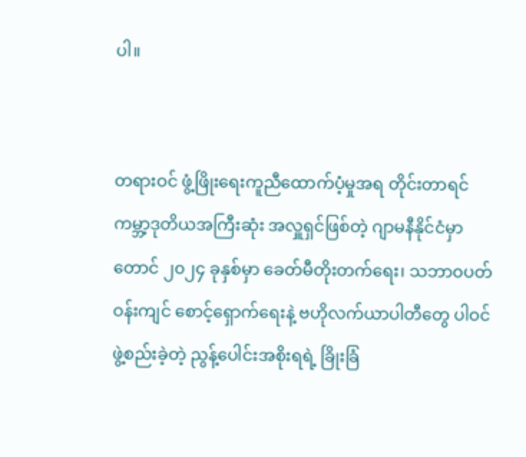ပါ။


တရားဝင် ဖွံ့ဖြိုးရေးကူညီထောက်ပံ့မှုအရ တိုင်းတာရင် ကမ္ဘာ့ဒုတိယအကြီးဆုံး အလှူရှင်ဖြစ်တဲ့ ဂျာမနီနိုင်ငံမှာတောင် ၂၀၂၄ ခုနှစ်မှာ ခေတ်မီတိုးတက်ရေး၊ သဘာဝပတ်ဝန်းကျင် စောင့်ရှောက်ရေးနဲ့ ဗဟိုလက်ယာပါတီတွေ ပါဝင်ဖွဲ့စည်းခဲ့တဲ့ ညွန့်ပေါင်းအစိုးရရဲ့ ခြိုးခြံ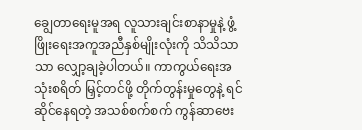ချွေတာရေးမူအရ လူသားချင်းစာနာမှုနဲ့ ဖွံ့ဖြိုးရေးအကူအညီနှစ်မျိုးလုံးကို သိသိသာသာ လျှော့ချခဲ့ပါတယ်။ ကာကွယ်ရေးအသုံးစရိတ် မြှင့်တင်ဖို့ တိုက်တွန်းမှုတွေနဲ့ ရင်ဆိုင်နေရတဲ့ အသစ်စက်စက် ကွန်ဆာဗေး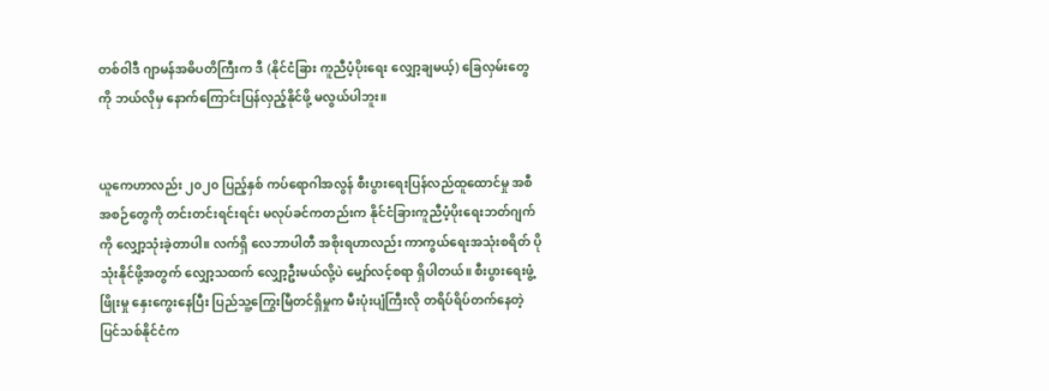တစ်ဝါဒီ ဂျာမန်အဓိပတိကြီးက ဒီ (နိုင်ငံခြား ကူညီပံ့ပိုးရေး လျှော့ချမယ့်) ခြေလှမ်းတွေကို ဘယ်လိုမှ နောက်ကြောင်းပြန်လှည့်နိုင်ဖို့ မလွယ်ပါဘူး။


ယူကေဟာလည်း ၂၀၂၀ ပြည့်နှစ် ကပ်ရောဂါအလွန် စီးပွားရေးပြန်လည်ထူထောင်မှု အစီအစဉ်တွေကို တင်းတင်းရင်းရင်း မလုပ်ခင်ကတည်းက နိုင်ငံခြားကူညီပံ့ပိုးရေးဘတ်ဂျက်ကို လျှော့သုံးခဲ့တာပါ။ လက်ရှိ လေဘာပါတီ အစိုးရဟာလည်း ကာကွယ်ရေးအသုံးစရိတ် ပိုသုံးနိုင်ဖို့အတွက် လျှော့သထက် လျှော့ဦးမယ်လို့ပဲ မျှော်လင့်စရာ ရှိပါတယ်။ စီးပွားရေးဖွံ့ဖြိုးမှု နှေးကွေးနေပြီး ပြည်သူ့ကြွေးမြီတင်ရှိမှုက မီးပုံးပျံကြီးလို တရိပ်ရိပ်တက်နေတဲ့ ပြင်သစ်နိုင်ငံက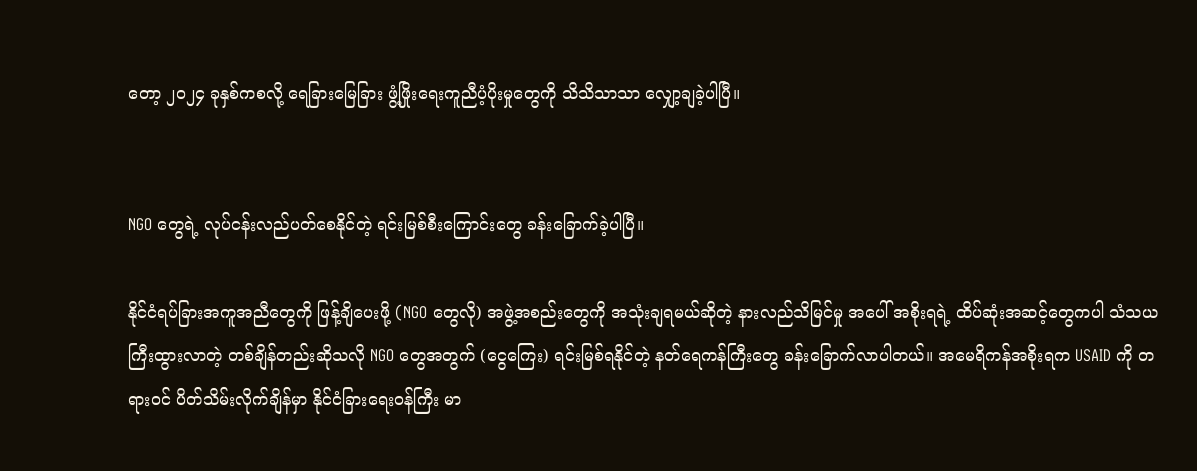တော့ ၂၀၂၄ ခုနှစ်ကစလို့ ရေခြားမြေခြား ဖွံ့ဖြိုးရေးကူညီပံ့ပိုးမှုတွေကို သိသိသာသာ လျှော့ချခဲ့ပါပြီ။


NGO တွေရဲ့ လုပ်ငန်းလည်ပတ်စေနိုင်တဲ့ ရင်းမြစ်စီးကြောင်းတွေ ခန်းခြောက်ခဲ့ပါပြီ။

နိုင်ငံရပ်ခြားအကူအညီတွေကို ဖြန့်ချိပေးဖို့ (NGO တွေလို) အဖွဲ့အစည်းတွေကို အသုံးချရမယ်ဆိုတဲ့ နားလည်သိမြင်မှု အပေါ် အစိုးရရဲ့ ထိပ်ဆုံးအဆင့်တွေကပါ သံသယကြီးထွားလာတဲ့ တစ်ချိန်တည်းဆိုသလို NGO တွေအတွက် (ငွေကြေး) ရင်းမြစ်ရနိုင်တဲ့ နတ်ရေကန်ကြီးတွေ ခန်းခြောက်လာပါတယ်။ အမေရိကန်အစိုးရက USAID ကို တရားဝင် ပိတ်သိမ်းလိုက်ချိန်မှာ နိုင်ငံခြားရေးဝန်ကြီး မာ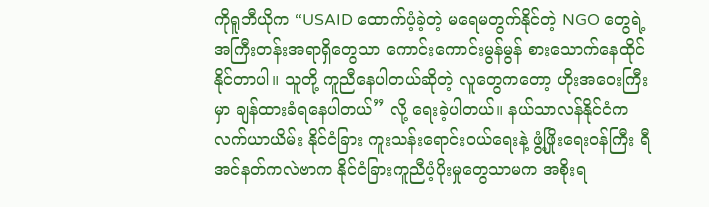ကိုရူဘီယိုက “USAID ထောက်ပံ့ခဲ့တဲ့ မရေမတွက်နိုင်တဲ့ NGO တွေရဲ့ အကြီးတန်းအရာရှိတွေသာ ကောင်းကောင်းမွန်မွန် စားသောက်နေထိုင်နိုင်တာပါ။ သူတို့ ကူညီနေပါတယ်ဆိုတဲ့ လူတွေကတော့ ဟိုးအဝေးကြီးမှာ ချန်ထားခံရနေပါတယ်” လို့ ရေးခဲ့ပါတယ်။ နယ်သာလန်နိုင်ငံက လက်ယာယိမ်း နိုင်ငံခြား ကူးသန်းရောင်းဝယ်ရေးနဲ့ ဖွံ့ဖြိုးရေးဝန်ကြီး ရီအင်နတ်ကလဲဗာက နိုင်ငံခြားကူညီပံ့ပိုးမှုတွေသာမက အစိုးရ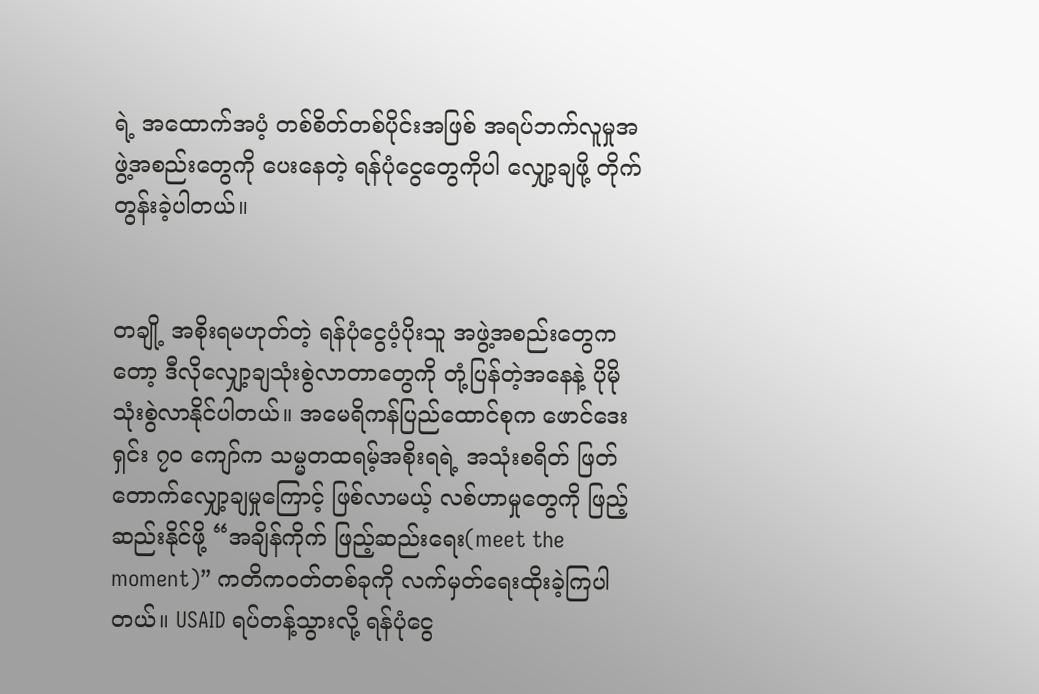ရဲ့ အထောက်အပံ့ တစ်စိတ်တစ်ပိုင်းအဖြစ် အရပ်ဘက်လူမှုအဖွဲ့အစည်းတွေကို ပေးနေတဲ့ ရန်ပုံငွေတွေကိုပါ လျှော့ချဖို့ တိုက်တွန်းခဲ့ပါတယ်။


တချို့ အစိုးရမဟုတ်တဲ့ ရန်ပုံငွေပံ့ပိုးသူ အဖွဲ့အစည်းတွေကတော့ ဒီလိုလျှော့ချသုံးစွဲလာတာတွေကို တုံ့ပြန်တဲ့အနေနဲ့ ပိုမို သုံးစွဲလာနိုင်ပါတယ်။ အမေရိကန်ပြည်ထောင်စုက ဖောင်ဒေးရှင်း ၇၀ ကျော်က သမ္မတထရမ့်အစိုးရရဲ့ အသုံးစရိတ် ဖြတ်တောက်လျှော့ချမှုကြောင့် ဖြစ်လာမယ့် လစ်ဟာမှုတွေကို ဖြည့်ဆည်းနိုင်ဖို့ “အချိန်ကိုက် ဖြည့်ဆည်းရေး(meet the moment)” ကတိကဝတ်တစ်ခုကို လက်မှတ်ရေးထိုးခဲ့ကြပါတယ်။ USAID ရပ်တန့်သွားလို့ ရန်ပုံငွေ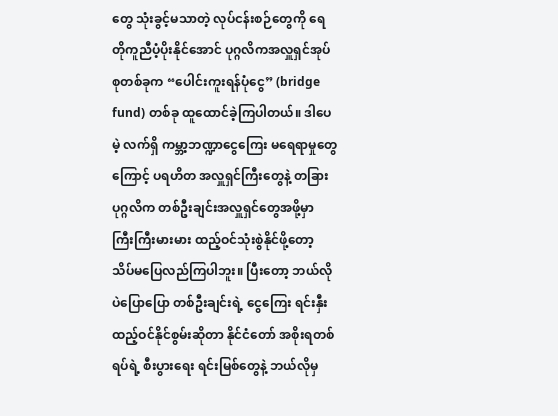တွေ သုံးခွင့်မသာတဲ့ လုပ်ငန်းစဉ်တွေကို ရေတိုကူညီပံ့ပိုးနိုင်အောင် ပုဂ္ဂလိကအလှူရှင်အုပ်စုတစ်ခုက “ပေါင်းကူးရန်ပုံငွေ” (bridge fund) တစ်ခု ထူထောင်ခဲ့ကြပါတယ်။ ဒါပေမဲ့ လက်ရှိ ကမ္ဘာ့ဘဏ္ဍာငွေကြေး မရေရာမှုတွေကြောင့် ပရဟိတ အလှူရှင်ကြီးတွေနဲ့ တခြားပုဂ္ဂလိက တစ်ဦးချင်းအလှူရှင်တွေအဖို့မှာ ကြီးကြီးမားမား ထည့်ဝင်သုံးစွဲနိုင်ဖို့တော့ သိပ်မပြေလည်ကြပါဘူး။ ပြီးတော့ ဘယ်လိုပဲပြောပြော တစ်ဦးချင်းရဲ့ ငွေကြေး ရင်းနှီးထည့်ဝင်နိုင်စွမ်းဆိုတာ နိုင်ငံတော် အစိုးရတစ်ရပ်ရဲ့ စီးပွားရေး ရင်းမြစ်တွေနဲ့ ဘယ်လိုမှ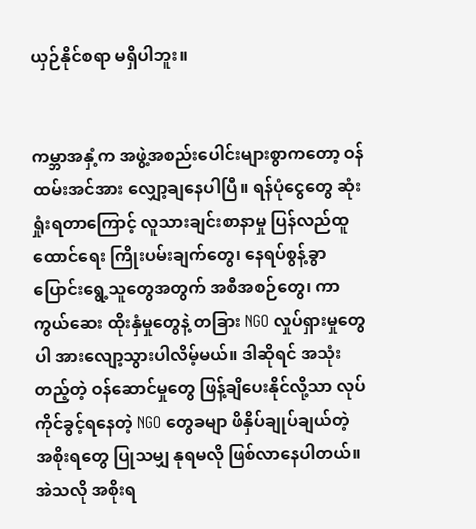ယှဉ်နိုင်စရာ မရှိပါဘူး။


ကမ္ဘာအနှံ့က အဖွဲ့အစည်းပေါင်းများစွာကတော့ ဝန်ထမ်းအင်အား လျှော့ချနေပါပြီ။ ရန်ပုံငွေတွေ ဆုံးရှုံးရတာကြောင့် လူသားချင်းစာနာမှု ပြန်လည်ထူထောင်ရေး ကြိုးပမ်းချက်တွေ၊ နေရပ်စွန့်ခွာပြောင်းရွေ့သူတွေအတွက် အစီအစဉ်တွေ၊ ကာကွယ်ဆေး ထိုးနှံမှုတွေနဲ့ တခြား NGO လှုပ်ရှားမှုတွေပါ အားလျော့သွားပါလိမ့်မယ်။ ဒါဆိုရင် အသုံးတည့်တဲ့ ဝန်ဆောင်မှုတွေ ဖြန့်ချိပေးနိုင်လို့သာ လုပ်ကိုင်ခွင့်ရနေတဲ့ NGO တွေခမျာ ဖိနှိပ်ချုပ်ချယ်တဲ့ အစိုးရတွေ ပြုသမျှ နုရမလို ဖြစ်လာနေပါတယ်။ အဲသလို အစိုးရ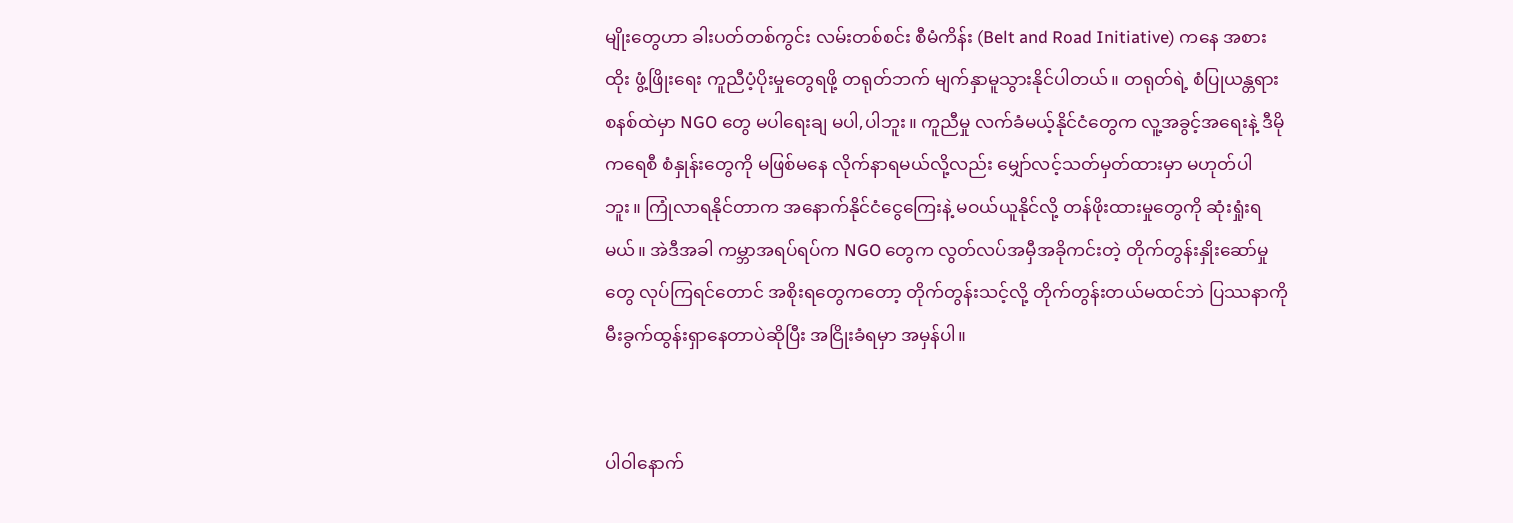မျိုးတွေဟာ ခါးပတ်တစ်ကွင်း လမ်းတစ်စင်း စီမံကိန်း (Belt and Road Initiative) ကနေ အစားထိုး ဖွံ့ဖြိုးရေး ကူညီပံ့ပိုးမှုတွေရဖို့ တရုတ်ဘက် မျက်နှာမူသွားနိုင်ပါတယ်။ တရုတ်ရဲ့ စံပြုယန္တရားစနစ်ထဲမှာ NGO တွေ မပါရေးချ မပါ,ပါဘူး။ ကူညီမှု လက်ခံမယ့်နိုင်ငံတွေက လူ့အခွင့်အရေးနဲ့ ဒီမိုကရေစီ စံနှုန်းတွေကို မဖြစ်မနေ လိုက်နာရမယ်လို့လည်း မျှော်လင့်သတ်မှတ်ထားမှာ မဟုတ်ပါဘူး။ ကြုံလာရနိုင်တာက အနောက်နိုင်ငံငွေကြေးနဲ့ မဝယ်ယူနိုင်လို့ တန်ဖိုးထားမှုတွေကို ဆုံးရှုံးရမယ်။ အဲဒီအခါ ကမ္ဘာအရပ်ရပ်က NGO တွေက လွတ်လပ်အမှီအခိုကင်းတဲ့ တိုက်တွန်းနှိုးဆော်မှုတွေ လုပ်ကြရင်တောင် အစိုးရတွေကတော့ တိုက်တွန်းသင့်လို့ တိုက်တွန်းတယ်မထင်ဘဲ ပြဿနာကို မီးခွက်ထွန်းရှာနေတာပဲဆိုပြီး အငြိုးခံရမှာ အမှန်ပါ။


ပါဝါနောက်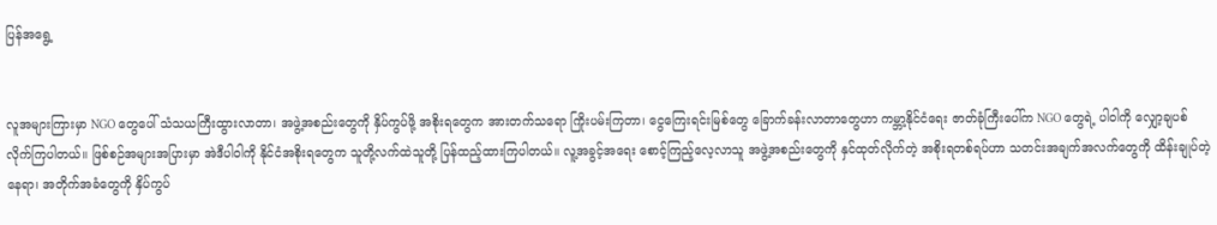ပြန်အရွေ့


လူအများကြားမှာ NGO တွေပေါ် သံသယကြီးထွားလာတာ၊ အဖွဲ့အစည်းတွေကို နှိပ်ကွပ်ဖို့ အစိုးရတွေက အားတက်သရော ကြိုးပမ်းကြတာ၊ ငွေကြေးရင်းမြစ်တွေ ခြောက်ခန်းလာတာတွေဟာ ကမ္ဘာ့နိုင်ငံရေး ဇာတ်ခုံကြီးပေါ်က NGO တွေရဲ့ ပါဝါကို လျှော့ချပစ်လိုက်ကြပါတယ်။ ဖြစ်စဉ်အများအပြားမှာ အဲဒီပါဝါကို နိုင်ငံအစိုးရတွေက သူတို့လက်ထဲသူတို့ ပြန်ထည့်ထားကြပါတယ်။ လူ့အခွင့်အရေး စောင့်ကြည့်လေ့လာသူ အဖွဲ့အစည်းတွေကို နှင်ထုတ်လိုက်တဲ့ အစိုးရတစ်ရပ်ဟာ သတင်းအချက်အလက်တွေကို ထိန်းချုပ်တဲ့နေရာ၊ အတိုက်အခံတွေကို နှိပ်ကွပ်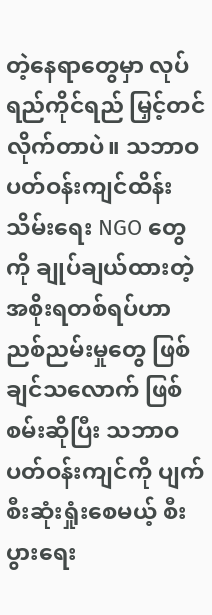တဲ့‌နေရာတွေမှာ လုပ်ရည်ကိုင်ရည် မြှင့်တင် လိုက်တာပဲ။ သဘာဝပတ်ဝန်းကျင်ထိန်းသိမ်းရေး NGO တွေကို ချုပ်ချယ်ထားတဲ့ အစိုးရတစ်ရပ်ဟာ ညစ်ညမ်းမှုတွေ ဖြစ်ချင်သလောက် ဖြစ်စမ်းဆိုပြီး သဘာဝပတ်ဝန်းကျင်ကို ပျက်စီးဆုံးရှုံးစေမယ့် စီးပွားရေး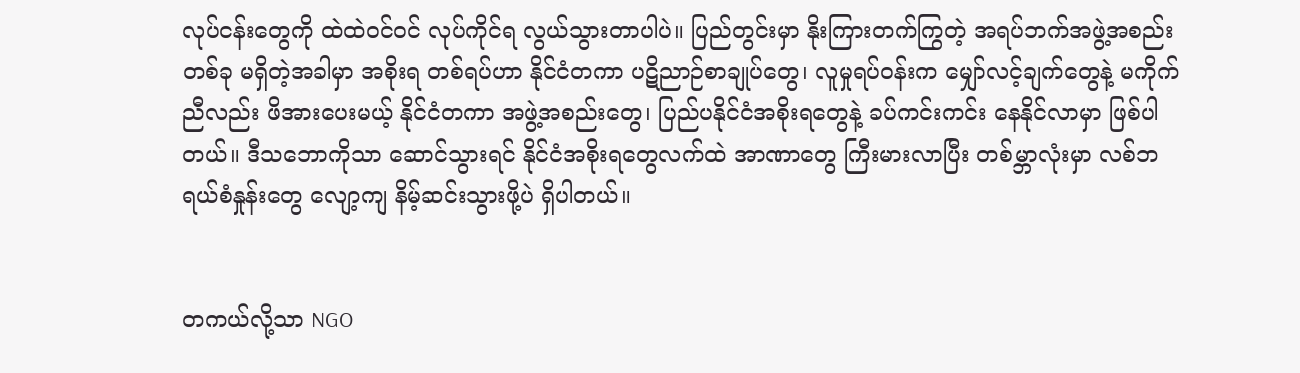လုပ်ငန်းတွေကို ထဲထဲဝင်ဝင် လုပ်ကိုင်ရ လွယ်သွားတာပါပဲ။ ပြည်တွင်းမှာ နိုးကြားတက်ကြွတဲ့ အရပ်ဘက်အဖွဲ့အစည်းတစ်ခု မရှိတဲ့အခါမှာ အစိုးရ တစ်ရပ်ဟာ နိုင်ငံတကာ ပဋိညာဉ်စာချုပ်တွေ၊ လူမှုရပ်ဝန်းက မျှော်လင့်ချက်တွေနဲ့ မကိုက်ညီလည်း ဖိအားပေးမယ့် နိုင်ငံတကာ အဖွဲ့အစည်းတွေ၊ ပြည်ပနိုင်ငံအစိုးရတွေနဲ့ ခပ်ကင်းကင်း နေနိုင်လာမှာ ဖြစ်ပါတယ်။ ဒီသဘောကိုသာ ဆောင်သွားရင် နိုင်ငံအစိုးရတွေလက်ထဲ အာဏာတွေ ကြီးမားလာပြီး တစ်မ္ဘာလုံးမှာ လစ်ဘရယ်စံနှုန်းတွေ လျော့ကျ နိမ့်ဆင်းသွားဖို့ပဲ ရှိပါတယ်။


တကယ်လို့သာ NGO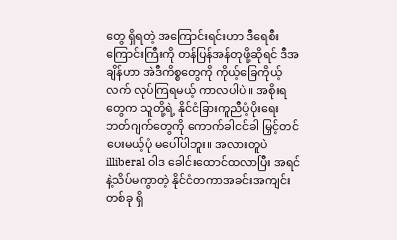တွေ ရှိရတဲ့ အကြောင်းရင်းဟာ ဒီရေစီးကြောင်းကြီးကို တန်ပြန်အန်တုဖို့ဆိုရင် ဒီအချိန်ဟာ အဲဒီကိစ္စတွေကို ကိုယ့်ခြေကိုယ့်လက် လုပ်ကြရမယ့် ကာလပါပဲ။ အစိုးရတွေက သူတို့ရဲ့ နိုင်ငံခြားကူညီပံ့ပိုးရေး ဘတ်ဂျက်တွေကို ကောက်ခါငင်ခါ မြှင့်တင်ပေးမယ့်ပုံ မပေါ်ပါဘူး။ အလားတူပဲ illiberal ဝါဒ ခေါင်းထောင်ထလာပြီး အရင်နဲ့သိပ်မကွာတဲ့ နိုင်ငံတကာအခင်းအကျင်းတစ်ခု ရှိ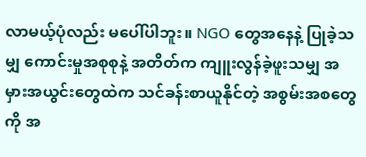လာမယ့်ပုံလည်း မပေါ်ပါဘူး။ NGO တွေအနေနဲ့ ပြုခဲ့သမျှ ကောင်းမှုအစုစုနဲ့ အတိတ်က ကျူးလွန်ခဲ့ဖူးသမျှ အမှားအယွင်းတွေထဲက သင်ခန်းစာယူနိုင်တဲ့ အစွမ်းအစတွေကို အ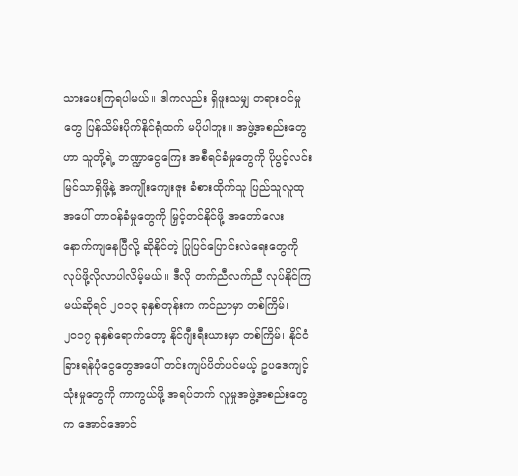သားပေးကြရပါမယ်။ ဒါကလည်း ရှိဖူးသမျှ တရားဝင်မှုတွေ ပြန်သိမ်းပိုက်နိုင်ရုံထက် မပိုပါဘူး။ အဖွဲ့အစည်းတွေဟာ သူတို့ရဲ့ ဘဏ္ဍာငွေကြေး အစီရင်ခံမှုတွေကို ပိုပွင့်လင်းမြင်သာရှိဖို့နဲ့ အကျိုးကျေးဇူး ခံစားထိုက်သူ ပြည်သူလူထုအပေါ် တာဝန်ခံမှုတွေကို မြှင့်တင်နိုင်ဖို့ အတော်လေး နောက်ကျနေပြီလို့ ဆိုနိုင်တဲ့ ပြုပြင်ပြောင်းလဲရေးတွေကို လုပ်ဖို့လိုလာပါလိမ့်မယ်။ ဒီလို တက်ညီလက်ညီ လုပ်နိုင်ကြမယ်ဆိုရင် ၂၀၁၃ ခုနှစ်တုန်းက ကင်ညာမှာ တစ်ကြိမ်၊ ၂၀၁၇ ခုနှစ်ရောက်တော့ နိုင်ဂျီးရီးယားမှာ တစ်ကြိမ်၊ နိုင်ငံခြားရန်ပုံငွေတွေအပေါ် တင်းကျပ်ပိတ်ပင်မယ့် ဥပဒေကျင့်သုံးမှုတွေကို ကာကွယ်ဖို့ အရပ်ဘက် လူမှုအဖွဲ့အစည်းတွေက အောင်အောင်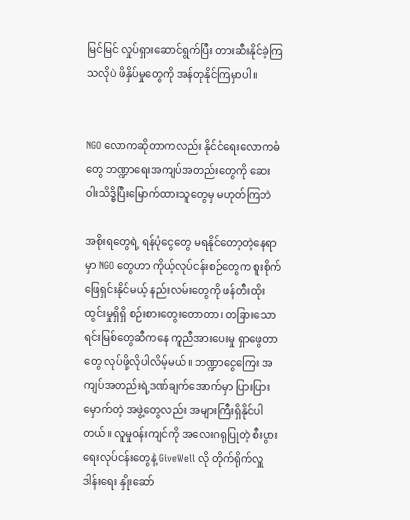မြင်မြင် လှုပ်ရှားဆောင်ရွက်ပြီး တားဆီးနိုင်ခဲ့ကြသလိုပဲ ဖိနှိပ်မှုတွေကို အန်တုနိုင်ကြမှာပါ။


NGO လောကဆိုတာကလည်း နိုင်ငံရေးလောကဓံတွေ ဘဏ္ဍာရေးအကျပ်အတည်းတွေကို ဆေးဝါးသိဒ္ဓိပြီးမြောက်ထားသူတွေမှ မဟုတ်ကြဘဲ

အစိုးရတွေရဲ့ ရန်ပုံငွေတွေ မရနိုင်တော့တဲ့နေရာမှာ NGO တွေဟာ ကိုယ့်လုပ်ငန်းစဉ်တွေက စူးစိုက်ဖြေရှင်းနိုင်မယ့် နည်းလမ်းတွေကို ဖန်တီးထိုးထွင်းမှုရှိရှိ စဉ်းစားတွေးတောတာ၊ တခြားသော ရင်းမြစ်တွေဆီကနေ ကူညီအားပေးမှု ရှာဖွေတာတွေ လုပ်ဖို့လိုပါလိမ့်မယ်။ ဘဏ္ဍာငွေကြေး အကျပ်အတည်းရဲ့ဒဏ်ချက်အောက်မှာ ပြားပြားမှောက်တဲ့ အဖွဲ့တွေလည်း အများကြီးရှိနိုင်ပါတယ်။ လူမှုဝန်းကျင်ကို အလေးဂရုပြုတဲ့ စီးပွားရေးလုပ်ငန်းတွေနဲ့ GiveWell လို တိုက်ရိုက်လှူဒါန်းရေး နှိုးဆော်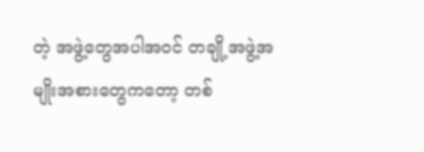တဲ့ အဖွဲ့တွေအပါအဝင် တချို့အဖွဲ့အမျိုးအစားတွေကတော့ တစ်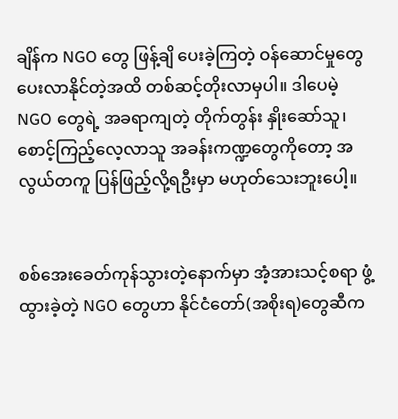ချိန်က NGO တွေ ဖြန့်ချိ ပေးခဲ့ကြတဲ့ ဝန်ဆောင်မှုတွေ ပေးလာနိုင်တဲ့အထိ တစ်ဆင့်တိုးလာမှပါ။ ဒါပေမဲ့ NGO တွေရဲ့ အခရာကျတဲ့ တိုက်တွန်း နှိုးဆော်သူ၊ စောင့်ကြည့်လေ့လာသူ အခန်းကဏ္ဍတွေကိုတော့ အလွယ်တကူ ပြန်ဖြည့်လို့ရဦးမှာ မဟုတ်သေးဘူးပေါ့။


စစ်အေးခေတ်ကုန်သွားတဲ့နောက်မှာ အံ့အားသင့်စရာ ဖွံ့ထွားခဲ့တဲ့ NGO တွေဟာ နိုင်ငံတော်(အစိုးရ)တွေဆီက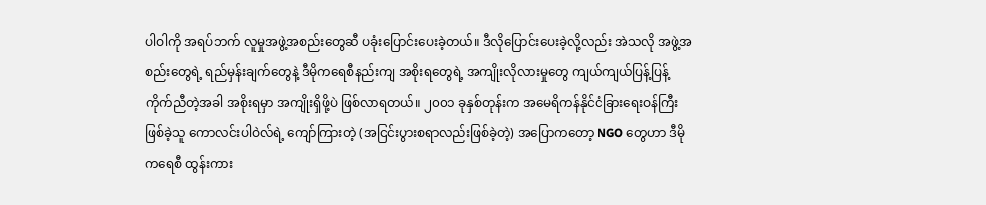ပါဝါကို အရပ်ဘက် လူမှုအဖွဲ့အစည်းတွေဆီ ပခုံးပြောင်းပေးခဲ့တယ်။ ဒီလိုပြောင်းပေးခဲ့လို့လည်း အဲသလို အဖွဲ့အစည်းတွေရဲ့ ရည်မှန်းချက်တွေနဲ့ ဒီမိုကရေစီနည်းကျ အစိုးရတွေရဲ့ အကျိုးလိုလားမှုတွေ ကျယ်ကျယ်ပြန့်ပြန့် ကိုက်ညီတဲ့အခါ အစိုးရမှာ အကျိုးရှိဖို့ပဲ ဖြစ်လာရတယ်။ ၂၀၀၁ ခုနှစ်တုန်းက အမေရိကန်နိုင်ငံခြားရေးဝန်ကြီးဖြစ်ခဲ့သူ ကောလင်းပါဝဲလ်ရဲ့ ကျော်ကြားတဲ့ (အငြင်းပွားစရာလည်းဖြစ်ခဲ့တဲ့) အပြောကတော့ NGO တွေဟာ ဒီမိုကရေစီ ထွန်းကား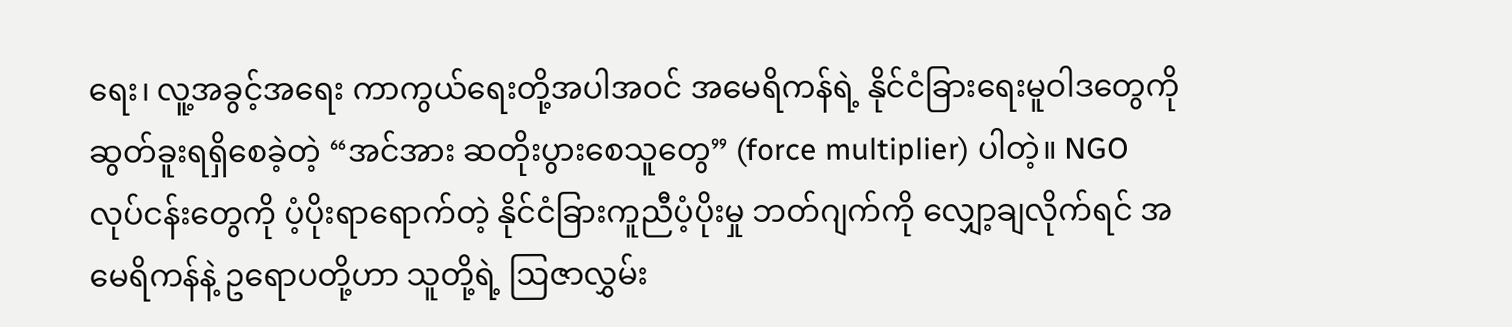ရေး၊ လူ့အခွင့်အရေး ကာကွယ်ရေးတို့အပါအဝင် အမေရိကန်ရဲ့ နိုင်ငံခြားရေးမူဝါဒတွေကို ဆွတ်ခူးရရှိစေခဲ့တဲ့ “အင်အား ဆတိုးပွားစေသူတွေ” (force multiplier) ပါတဲ့။ NGO လုပ်ငန်းတွေကို ပံ့ပိုးရာရောက်တဲ့ နိုင်ငံခြားကူညီပံ့ပိုးမှု ဘတ်ဂျက်ကို လျှော့ချလိုက်ရင် အမေရိကန်နဲ့ ဥရောပတို့ဟာ သူတို့ရဲ့ ဩဇာလွှမ်း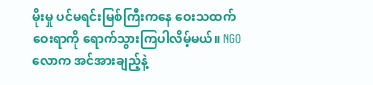မိုးမှု ပင်မရင်းမြစ်ကြီးကနေ ဝေးသထက် ဝေးရာကို ရောက်သွားကြပါလိမ့်မယ်။ NGO လောက အင်အားချည့်နဲ့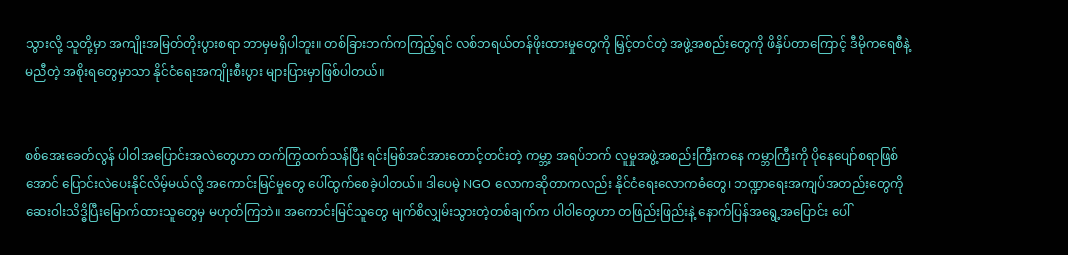သွားလို့ သူတို့မှာ အကျိုးအမြတ်တိုးပွားစရာ ဘာမှမရှိပါဘူး။ တစ်ခြားဘက်ကကြည့်ရင် လစ်ဘရယ်တန်ဖိုးထားမှုတွေကို မြှင့်တင်တဲ့ အဖွဲ့အစည်းတွေကို ဖိနှိပ်တာကြောင့် ဒီမိုကရေစီနဲ့ မညီတဲ့ အစိုးရတွေမှာသာ နိုင်ငံရေးအကျိုးစီးပွား များပြားမှာဖြစ်ပါတယ်။


စစ်အေးခေတ်လွန် ပါဝါအပြောင်းအလဲတွေဟာ တက်ကြွထက်သန်ပြီး ရင်းမြစ်အင်အားတောင့်တင်းတဲ့ ကမ္ဘာ့ အရပ်ဘက် လူမှုအဖွဲ့အစည်းကြီးကနေ ကမ္ဘာကြီးကို ပိုနေပျော်စရာဖြစ်အောင် ပြောင်းလဲပေးနိုင်လိမ့်မယ်လို့ အကောင်းမြင်မှုတွေ ပေါ်ထွက်စေခဲ့ပါတယ်။ ဒါပေမဲ့ NGO လောကဆိုတာကလည်း နိုင်ငံရေးလောကဓံတွေ၊ ဘဏ္ဍာရေးအကျပ်အတည်းတွေကို ဆေးဝါးသိဒ္ဓိပြီးမြောက်ထားသူတွေမှ မဟုတ်ကြဘဲ။ အကောင်းမြင်သူတွေ မျက်စိလျှမ်းသွားတဲ့တစ်ချက်က ပါဝါတွေဟာ တဖြည်းဖြည်းနဲ့ နောက်ပြန်အရွေ့အပြောင်း ပေါ်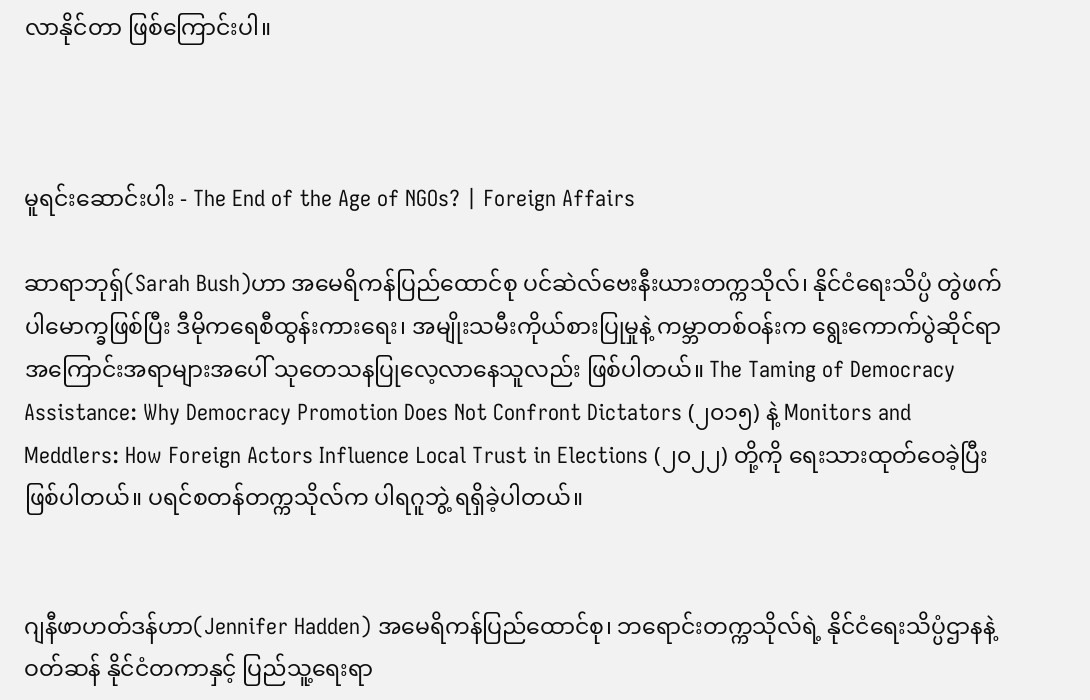လာနိုင်တာ ဖြစ်ကြောင်းပါ။



မူရင်းဆောင်းပါး - The End of the Age of NGOs? | Foreign Affairs

ဆာရာဘုရှ်(Sarah Bush)ဟာ အမေရိကန်ပြည်ထောင်စု ပင်ဆဲလ်ဗေးနီးယားတက္ကသိုလ်၊ နိုင်ငံရေးသိပ္ပံ တွဲဖက်ပါမောက္ခဖြစ်ပြီး ဒီမိုကရေစီထွန်းကားရေး၊ အမျိုးသမီးကိုယ်စားပြုမှုနဲ့ ကမ္ဘာတစ်ဝန်းက ရွေးကောက်ပွဲဆိုင်ရာ အကြောင်းအရာများအပေါ် သုတေသနပြုလေ့လာနေသူလည်း ဖြစ်ပါတယ်။ The Taming of Democracy Assistance: Why Democracy Promotion Does Not Confront Dictators (၂၀၁၅) နဲ့ Monitors and Meddlers: How Foreign Actors Influence Local Trust in Elections (၂၀၂၂) တို့ကို ရေးသားထုတ်ဝေခဲ့ပြီး ဖြစ်ပါတယ်။ ပရင်စတန်တက္ကသိုလ်က ပါရဂူဘွဲ့ ရရှိခဲ့ပါတယ်။


ဂျနီဖာဟတ်ဒန်ဟာ(Jennifer Hadden) အမေရိကန်ပြည်ထောင်စု၊ ဘရောင်းတက္ကသိုလ်ရဲ့ နိုင်ငံရေးသိပ္ပံဌာနနဲ့ ဝတ်ဆန် နိုင်ငံတကာနှင့် ပြည်သူ့ရေးရာ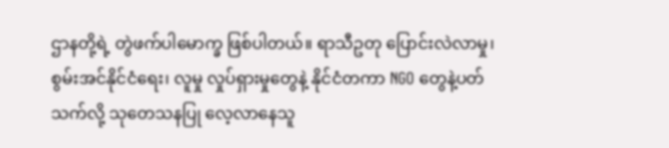ဌာနတို့ရဲ့ တွဲဖက်ပါမောက္ခ ဖြစ်ပါတယ်။ ရာသီဥတု ပြောင်းလဲလာမှု၊ စွမ်းအင်နိုင်ငံရေး၊ လူမှု လှုပ်ရှားမှုတွေနဲ့ နိုင်ငံတကာ NGO တွေနဲ့ပတ်သက်လို့ သုတေသနပြု လေ့လာနေသူ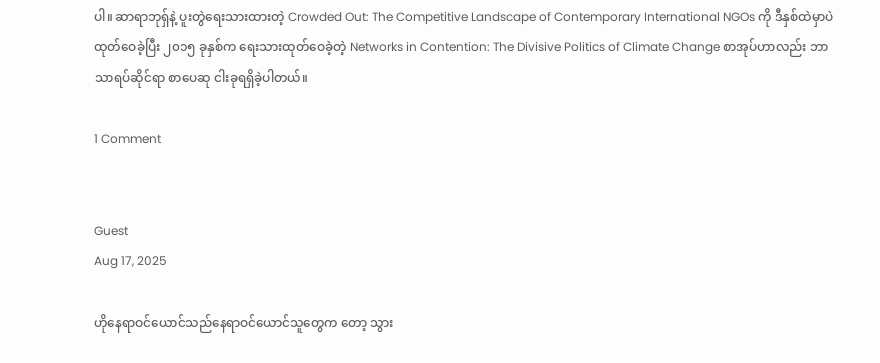ပါ။ ဆာရာဘုရှ်နဲ့ ပူးတွဲရေးသားထားတဲ့ Crowded Out: The Competitive Landscape of Contemporary International NGOs ကို ဒီနှစ်ထဲမှာပဲ ထုတ်ဝေခဲ့ပြီး ၂၀၁၅ ခုနှစ်က ရေးသားထုတ်ဝေခဲ့တဲ့ Networks in Contention: The Divisive Politics of Climate Change စာအုပ်ဟာလည်း ဘာသာရပ်ဆိုင်ရာ စာပေဆု ငါးခုရရှိခဲ့ပါတယ်။

1 Comment


Guest
Aug 17, 2025

ဟိုနေရာဝင်ယောင်သည်နေရာဝင်ယောင်သူတွေက တော့ သွား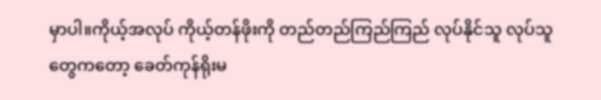မှာပါ။ကိုယ့်အလုပ် ကိုယ့်တန်ဖိုးကို တည်တည်ကြည်ကြည် လုပ်နိုင်သူ လုပ်သူတွေကတော့ ခေတ်ကုန်ရိုးမ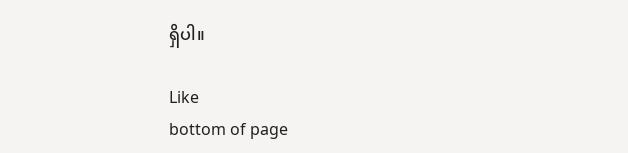ရှိပါ။

Like
bottom of page